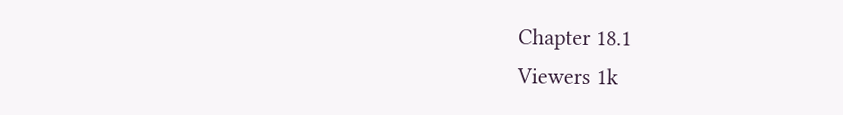Chapter 18.1
Viewers 1k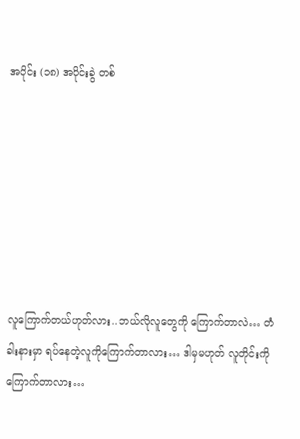အပိုင်း (၁၈) အပိုင်းခွဲ တစ်







လူကြောက်တယ်ဟုတ်လား..ဘယ်လိုလူတွေကို ကြောက်တာလဲ… တံခါးနားမှာ ရပ်နေတဲ့လူကိုကြောက်တာလား… ဒါမှမဟုတ် လူတိုင်းကို ကြောက်တာလား…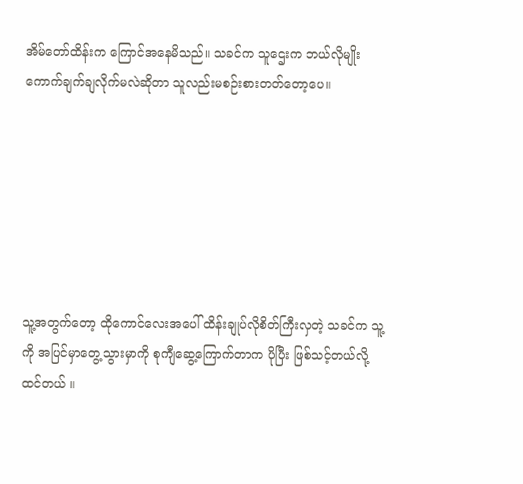အိမ်တော်ထိန်းက ကြောင်အနေမိသည်။ သခင်က သူဌေးက ဘယ်လိုမျိုး ကောက်ချက်ချလိုက်မလဲဆိုတာ သူလည်းမစဉ်းစားတတ်တော့ပေ။







သူ့အတွက်တော့ ထိုကောင်လေးအပေါ် ထိန်းချုပ်လိုစိတ်ကြီးလှတဲ့ သခင်က သူ့ကို အပြင်မှာတွေ့သွားမှာကို စုကျီဆွေ့ကြောက်တာက ပိုပြီး ဖြစ်သင့်တယ်လို့ ထင်တယ် ။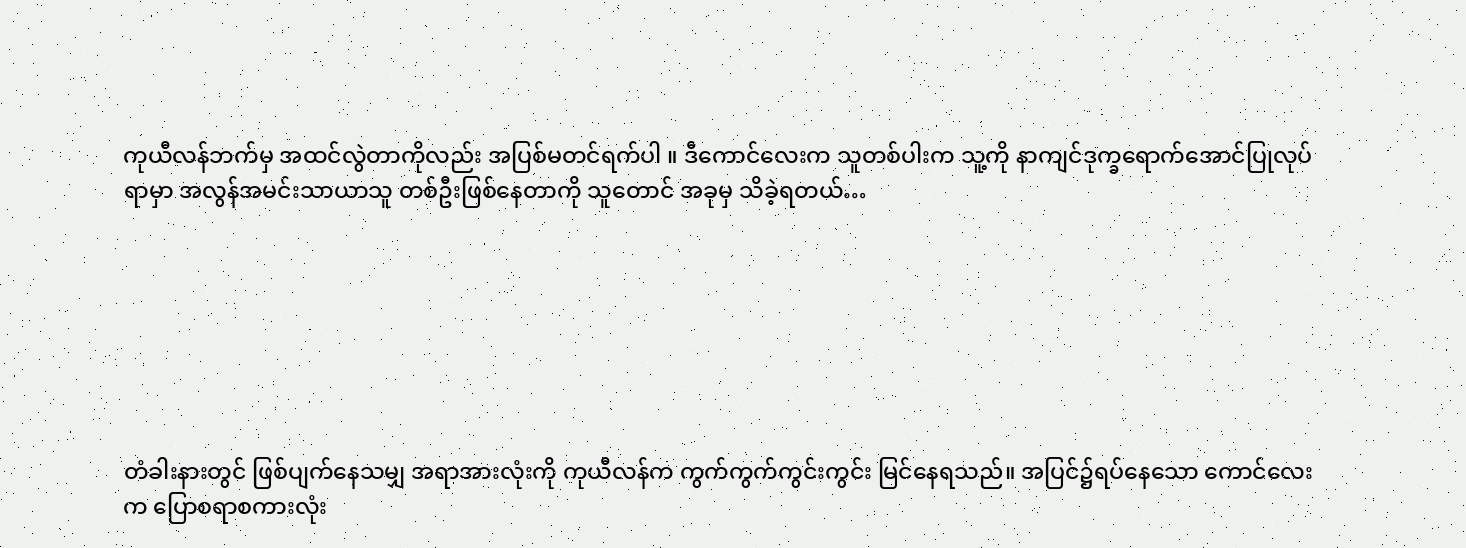ကုယီလန်ဘက်မှ အထင်လွဲတာကိုလည်း အပြစ်မတင်ရက်ပါ ။ ဒီကောင်လေးက သူတစ်ပါးက သူ့ကို နာကျင်ဒုက္ခရောက်အောင်ပြုလုပ်ရာမှာ အလွန်အမင်းသာယာသူ တစ်ဦးဖြစ်နေတာကို သူတောင် အခုမှ သိခဲ့ရတယ်…







တံခါးနားတွင် ဖြစ်ပျက်နေသမျှ အရာအားလုံးကို ကုယီလန်က ကွက်ကွက်ကွင်းကွင်း မြင်နေရသည်။ အပြင်၌ရပ်နေသော ကောင်လေးက ပြောစရာစကားလုံး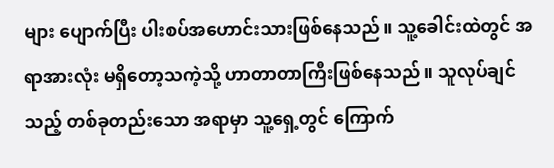များ ပျောက်ပြီး ပါးစပ်အဟောင်းသားဖြစ်နေသည်။ သူ့ခေါင်းထဲတွင် အရာအားလုံး မရှိတော့သကဲ့သို့ ဟာတာတာကြီးဖြစ်နေသည်။ သူလုပ်ချင်သည့် တစ်ခုတည်းသော အရာမှာ သူ့ရှေ့တွင် ကြောက်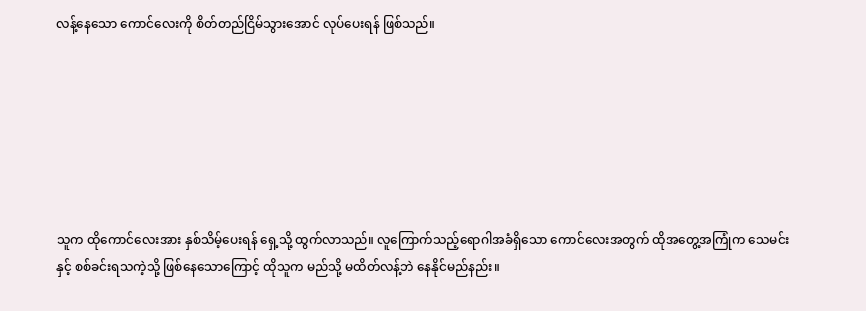လန့်နေသော ကောင်လေးကို စိတ်တည်ငြိမ်သွားအောင် လုပ်ပေးရန် ဖြစ်သည်။







သူက ထိုကောင်လေးအား နှစ်သိမ့်ပေးရန် ရှေ့သို့ ထွက်လာသည်။ လူကြောက်သည့်ရောဂါအခံရှိသော ကောင်လေးအတွက် ထိုအတွေ့အကြုံက သေမင်းနှင့် စစ်ခင်းရသကဲ့သို့ ဖြစ်နေသောကြောင့် ထိုသူက မည်သို့ မထိတ်လန့်ဘဲ နေနိုင်မည်နည်း။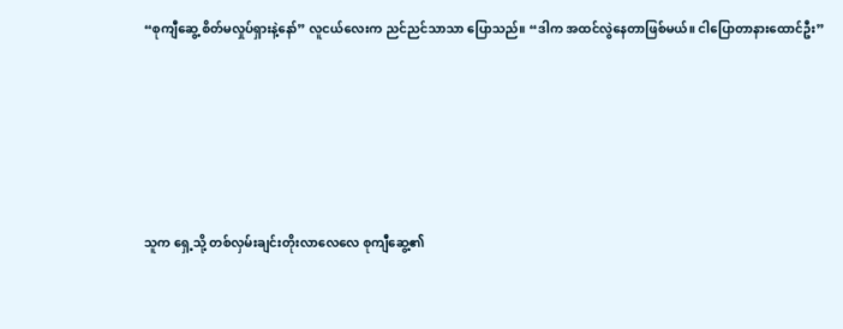“စုကျီဆွေ့ စိတ်မလှုပ်ရှားနဲ့နော်” လူငယ်လေးက ညင်ညင်သာသာ ပြောသည်။ “ဒါက အထင်လွဲနေတာဖြစ်မယ်။ ငါပြောတာနားထောင်ဦး”







သူက ရှေ့သို့ တစ်လှမ်းချင်းတိုးလာလေလေ စုကျီဆွေ့၏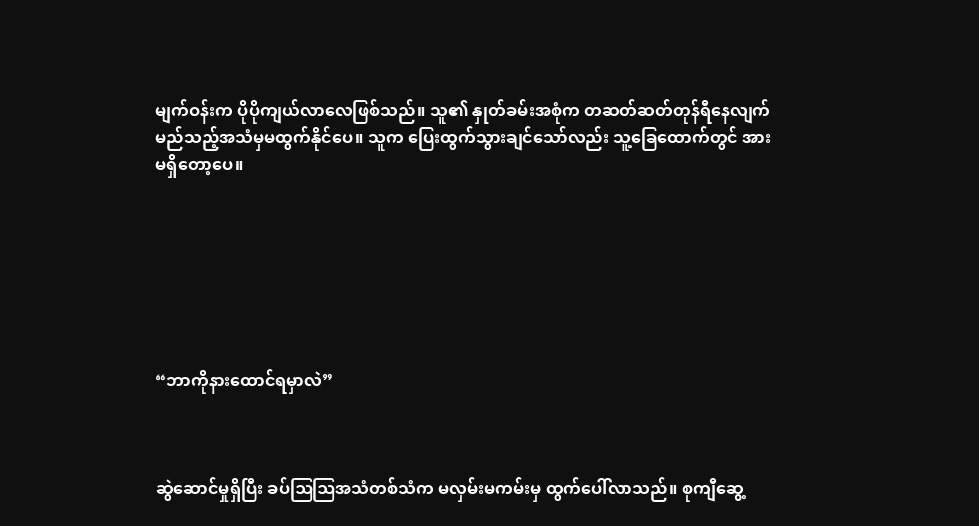မျက်ဝန်းက ပိုပိုကျယ်လာလေဖြစ်သည်။ သူ၏ နှုတ်ခမ်းအစုံက တဆတ်ဆတ်တုန်ရီနေလျက် မည်သည့်အသံမှမထွက်နိုင်ပေ။ သူက ပြေးထွက်သွားချင်သော်လည်း သူ့ခြေထောက်တွင် အားမရှိတော့ပေ။







“ဘာကိုနားထောင်ရမှာလဲ”



ဆွဲဆောင်မှုရှိပြီး ခပ်ဩဩအသံတစ်သံက မလှမ်းမကမ်းမှ ထွက်ပေါ်လာသည်။ စုကျီဆွေ့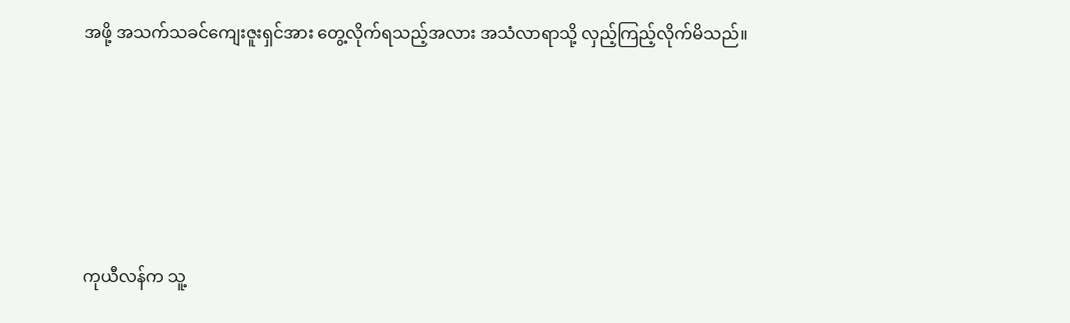အဖို့ အသက်သခင်ကျေးဇူးရှင်အား တွေ့လိုက်ရသည့်အလား အသံလာရာသို့ လှည့်ကြည့်လိုက်မိသည်။







ကုယီလန်က သူ့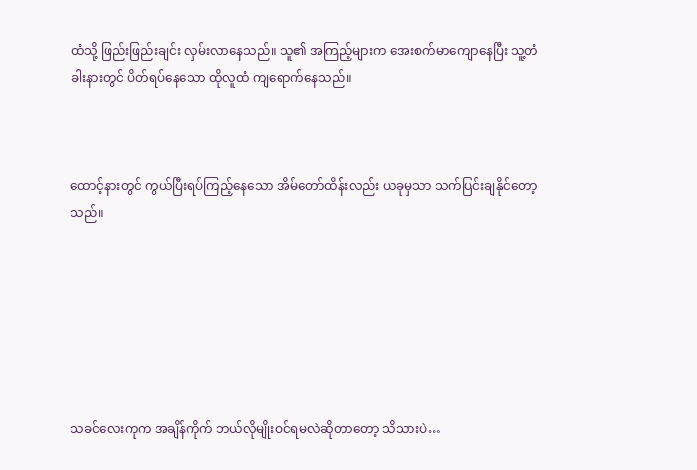ထံသို့ ဖြည်းဖြည်းချင်း လှမ်းလာနေသည်။ သူ၏ အကြည့်များက အေးစက်မာကျောနေပြီး သူ့တံခါးနားတွင် ပိတ်ရပ်နေသော ထိုလူထံ ကျရောက်နေသည်။



ထောင့်နားတွင် ကွယ်ပြီးရပ်ကြည့်နေသော အိမ်တော်ထိန်းလည်း ယခုမှသာ သက်ပြင်းချနိုင်တော့သည်။







သခင်လေးကုက အချိန်ကိုက် ဘယ်လိုမျိုးဝင်ရမလဲဆိုတာတော့ သိသားပဲ…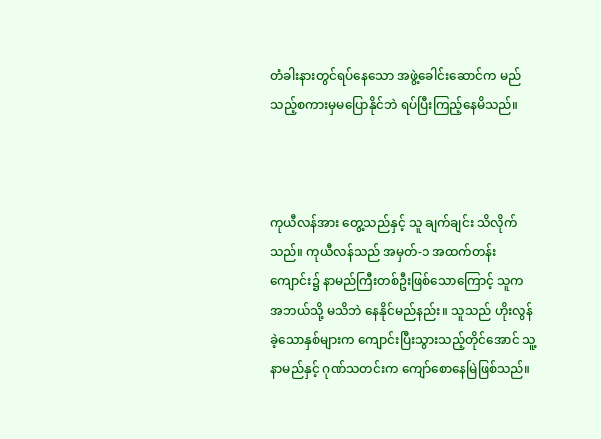တံခါးနားတွင်ရပ်နေသော အဖွဲ့ခေါင်းဆောင်က မည်သည့်စကားမှမပြောနိုင်ဘဲ ရပ်ပြီးကြည့်နေမိသည်။



ကုယီလန်အား တွေ့သည်နှင့် သူ ချက်ချင်း သိလိုက်သည်။ ကုယီလန်သည် အမှတ်-၁ အထက်တန်းကျောင်း၌ နာမည်ကြီးတစ်ဦးဖြစ်သောကြောင့် သူက အဘယ်သို့ မသိဘဲ နေနိုင်မည်နည်း။ သူသည် ဟိုးလွန်ခဲ့သောနှစ်များက ကျောင်းပြီးသွားသည့်တိုင်အောင် သူ့နာမည်နှင့် ဂုဏ်သတင်းက ကျော်စောနေမြဲဖြစ်သည်။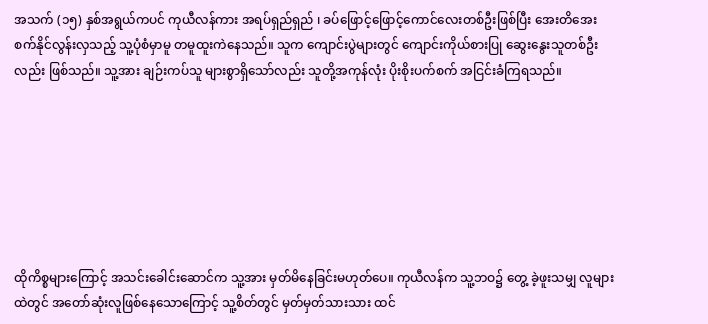အသက် (၁၅) နှစ်အရွယ်ကပင် ကုယီလန်ကား အရပ်ရှည်ရှည် ၊ ခပ်ဖြောင့်ဖြောင့်ကောင်လေးတစ်ဦးဖြစ်ပြီး အေးတိအေးစက်နိုင်လွန်းလှသည့် သူ့ပုံစံမှာမူ တမူထူးကဲနေသည်။ သူက ကျောင်းပွဲများတွင် ကျောင်းကိုယ်စားပြု ဆွေးနွေးသူတစ်ဦးလည်း ဖြစ်သည်။ သူ့အား ချဉ်းကပ်သူ များစွာရှိသော်လည်း သူတို့အကုန်လုံး ပိုးစိုးပက်စက် အငြင်းခံကြရသည်။







ထိုကိစ္စများကြောင့် အသင်းခေါင်းဆောင်က သူ့အား မှတ်မိနေခြင်းမဟုတ်ပေ။ ကုယီလန်က သူ့ဘဝ၌ တွေ့ ခဲ့ဖူးသမျှ လူများထဲတွင် အတော်ဆုံးလူဖြစ်နေသောကြောင့် သူ့စိတ်တွင် မှတ်မှတ်သားသား ထင်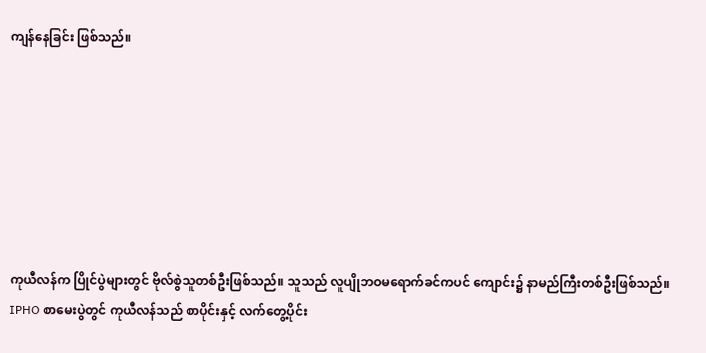ကျန်နေခြင်း ဖြစ်သည်။







ကုယီလန်က ပြိုင်ပွဲများတွင် ဗိုလ်စွဲသူတစ်ဦးဖြစ်သည်။ သူသည် လူပျိုဘဝမရောက်ခင်ကပင် ကျောင်း၌ နာမည်ကြီးတစ်ဦးဖြစ်သည်။ IPHO စာမေးပွဲတွင် ကုယီလန်သည် စာပိုင်းနှင့် လက်တွေ့ပိုင်း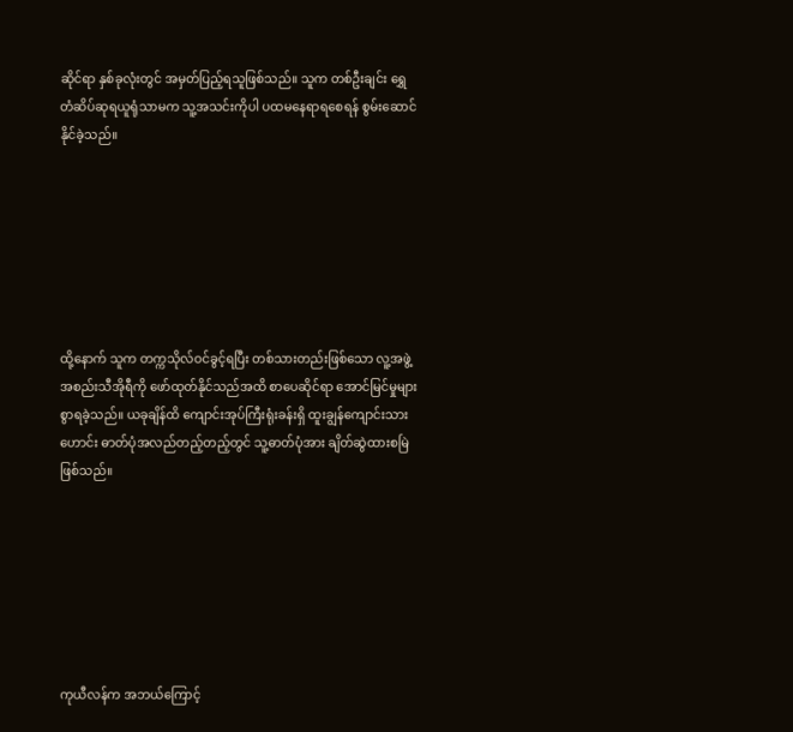ဆိုင်ရာ နှစ်ခုလုံးတွင် အမှတ်ပြည့်ရသူဖြစ်သည်။ သူက တစ်ဦးချင်း ရွှေတံဆိပ်ဆုရယူရုံသာမက သူ့အသင်းကိုပါ ပထမနေရာရစေရန် စွမ်းဆောင်နိုင်ခဲ့သည်။







ထို့နောက် သူက တက္ကသိုလ်ဝင်ခွင့်ရပြီး တစ်သားတည်းဖြစ်သော လူ့အဖွဲ့အစည်းသီအိုရီကို ဖော်ထုတ်နိုင်သည်အထိ စာပေဆိုင်ရာ အောင်မြင်မှုများစွာရခဲ့သည်။ ယခုချိန်ထိ ကျောင်းအုပ်ကြီးရုံးခန်းရှိ ထူးချွန်ကျောင်းသားဟောင်း ဓာတ်ပုံအလည်တည့်တည့်တွင် သူ့ဓာတ်ပုံအား ချိတ်ဆွဲထားစမြဲဖြစ်သည်။







ကုယီလန်က အဘယ်ကြောင့်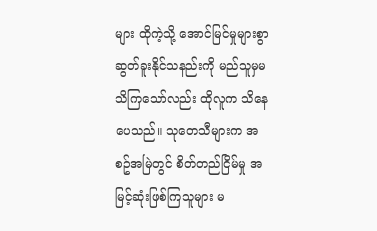များ ထိုကဲ့သို့ အောင်မြင်မှုများစွာ ဆွတ်ခူးနိုင်သနည်းကို မည်သူမှမသိကြသော်လည်း ထိုလူက သိနေပေသည်။ သုတေသီများက အစဥ်အမြဲတွင် စိတ်တည်ငြိမ်မှု အမြင့်ဆုံးဖြစ်ကြသူများ မ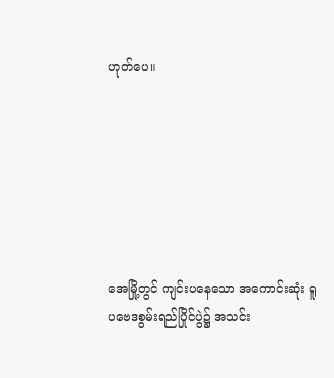ဟုတ်ပေ။







အေမြို့တွင် ကျင်းပနေသော အကောင်းဆုံး ရူပဗေဒစွမ်းရည်ပြိုင်ပွဲ၌ အသင်း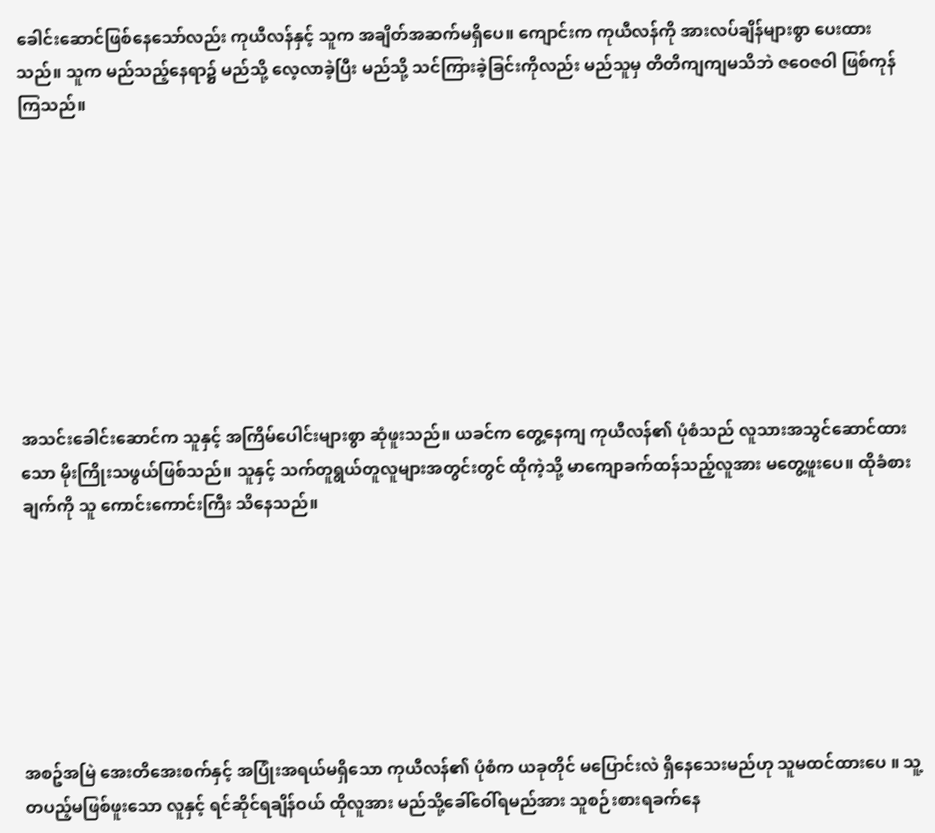ခေါင်းဆောင်ဖြစ်နေသော်လည်း ကုယီလန်နှင့် သူက အချိတ်အဆက်မရှိပေ။ ကျောင်းက ကုယီလန်ကို အားလပ်ချိန်များစွာ ပေးထားသည်။ သူက မည်သည့်နေရာ၌ မည်သို့ လေ့လာခဲ့ပြီး မည်သို့ သင်ကြားခဲ့ခြင်းကိုလည်း မည်သူမှ တိတိကျကျမသိဘဲ ဇဝေဇဝါ ဖြစ်ကုန်ကြသည်။









အသင်းခေါင်းဆောင်က သူနှင့် အကြိမ်ပေါင်းများစွာ ဆုံဖူးသည်။ ယခင်က တွေ့နေကျ ကုယီလန်၏ ပုံစံသည် လူသားအသွင်ဆောင်ထားသော မိုးကြိုးသဖွယ်ဖြစ်သည်။ သူနှင့် သက်တူရွယ်တူလူများအတွင်းတွင် ထိုကဲ့သို့ မာကျောခက်ထန်သည့်လူအား မတွေ့ဖူးပေ။ ထိုခံစားချက်ကို သူ ကောင်းကောင်းကြီး သိနေသည်။







အစဥ်အမြဲ အေးတိအေးစက်နှင့် အပြုံးအရယ်မရှိသော ကုယီလန်၏ ပုံစံက ယခုတိုင် မပြောင်းလဲ ရှိနေသေးမည်ဟု သူမထင်ထားပေ ။ သူ့တပည့်မဖြစ်ဖူးသော လူနှင့် ရင်ဆိုင်ရချိန်ဝယ် ထိုလူအား မည်သို့ခေါ်ဝေါ်ရမည်အား သူစဉ်းစားရခက်နေ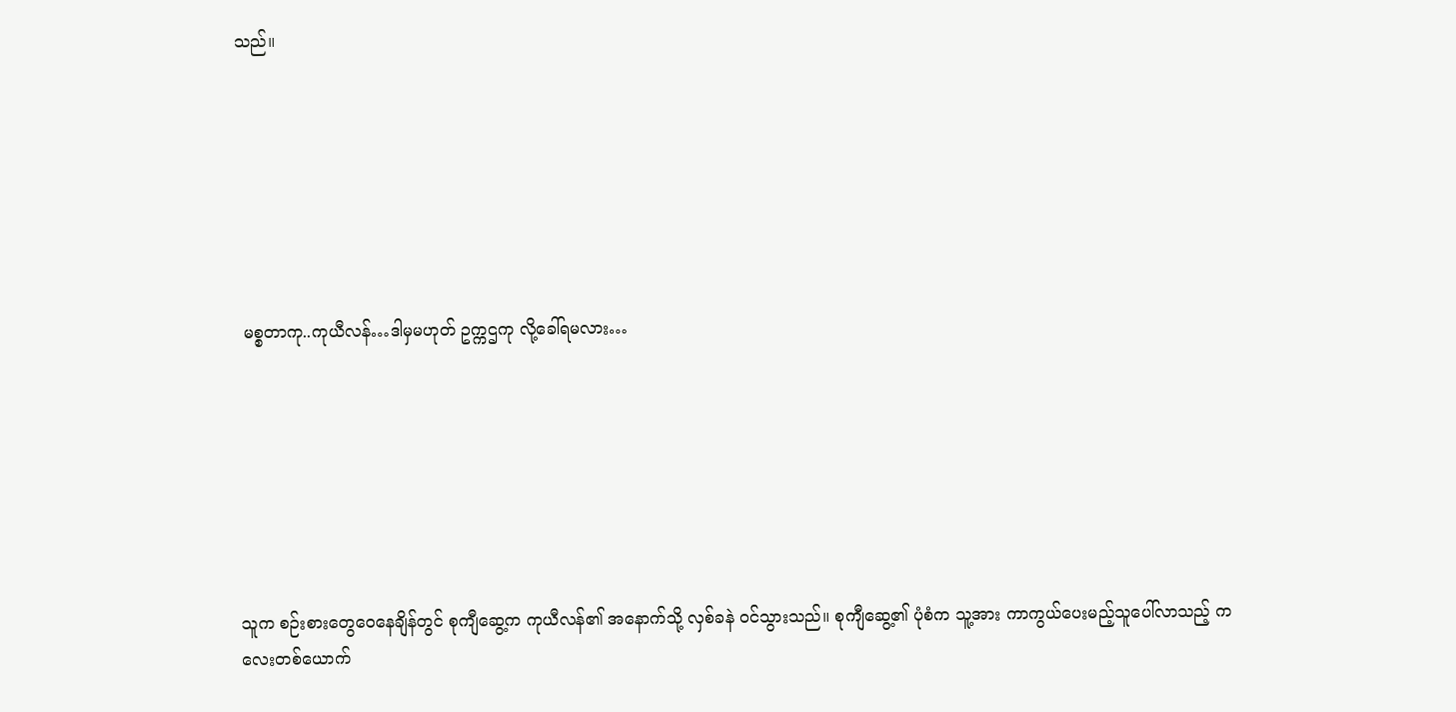သည်။







 မစ္စတာကု..ကုယီလန်…ဒါမှမဟုတ် ဥက္ကဌကု လို့ခေါ်ရမလား…







သူက စဉ်းစားတွေဝေနေချိန်တွင် စုကျီဆွေ့က ကုယီလန်၏ အနောက်သို့ လှစ်ခနဲ ဝင်သွားသည်။ စုကျီဆွေ့၏ ပုံစံက သူ့အား ကာကွယ်ပေးမည့်သူပေါ်လာသည့် ကလေးတစ်ယောက်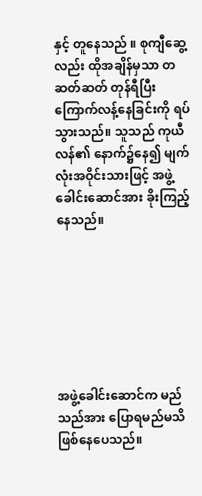နှင့် တူနေသည် ။ စုကျီဆွေ့လည်း ထိုအချိန်မှသာ တဆတ်ဆတ် တုန်ရီပြီး ကြောက်လန့်နေခြင်းကို ရပ်သွားသည်။ သူသည် ကုယီလန်၏ နောက်၌နေ၍ မျက်လုံးအဝိုင်းသားဖြင့် အဖွဲ့ခေါင်းဆောင်အား ခိုးကြည့်နေသည်။







အဖွဲ့ခေါင်းဆောင်က မည်သည်အား ပြောရမည်မသိ ဖြစ်နေပေသည်။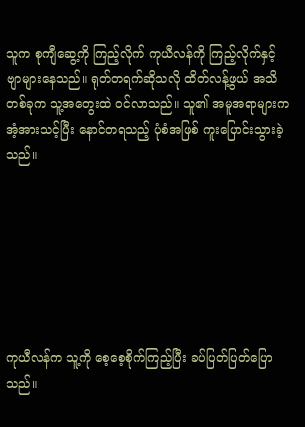သူက စုကျီဆွေ့ကို ကြည့်လိုက် ကုယီလန်ကို ကြည့်လိုက်နှင့် ဗျာများနေသည်။ ရုတ်တရက်ဆိုသလို ထိတ်လန့်ဖွယ် အသိတစ်ခုက သူ့အတွေးထဲ ဝင်လာသည်။ သူ၏ အမူအရာများက အံ့အားသင့်ပြီး နောင်တရသည့် ပုံစံအဖြစ် ကူးပြောင်းသွားခဲ့သည်။







ကုယီလန်က သူ့ကို စေ့စေ့စိုက်ကြည့်ပြီး ခပ်ပြတ်ပြတ်ပြောသည်။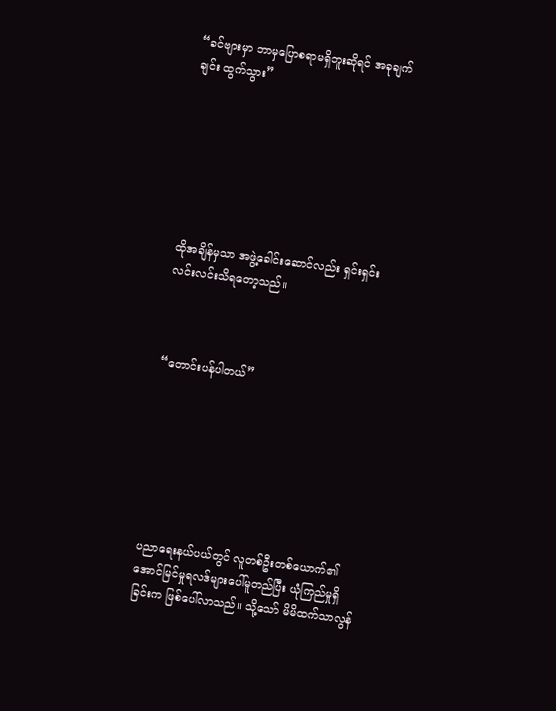“ခင်ဗျားမှာ ဘာမှပြောစရာမရှိဘူးဆိုရင် အခုချက်ချင်း ထွက်သွား”







ထိုအချိန်မှသာ အဖွဲ့ခေါင်းဆောင်လည်း ရှင်းရှင်းလင်းလင်းသိရတော့သည်။



“တောင်းပန်ပါတယ်”







ပညာရေးနယ်ပယ်တွင် လူတစ်ဦးတစ်ယောက်၏ အောင်မြင်မှုရလဒ်များပေါ်မူတည်ပြီး ယုံကြည်မှုရှိခြင်းက ဖြစ်ပေါ်လာသည်။ သို့သော် မိမိထက်သာလွန်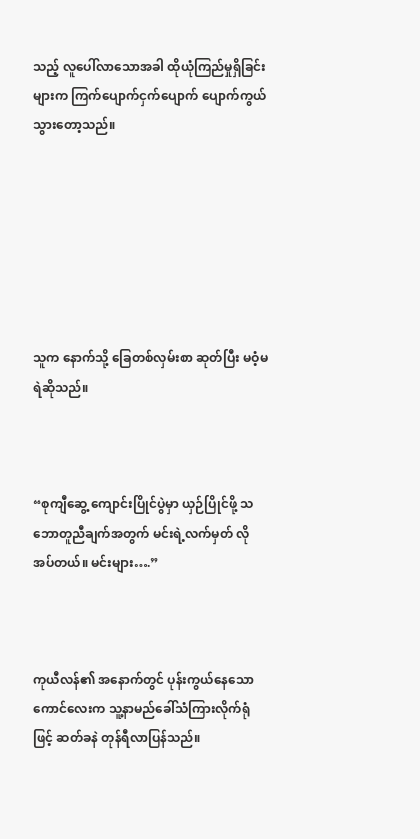သည့် လူပေါ်လာသောအခါ ထိုယုံကြည်မှုရှိခြင်းများက ကြက်ပျောက်ငှက်ပျောက် ပျောက်ကွယ်သွားတော့သည်။







သူက နောက်သို့ ခြေတစ်လှမ်းစာ ဆုတ်ပြီး မဝံ့မရဲဆိုသည်။



“စုကျီဆွေ့ ကျောင်းပြိုင်ပွဲမှာ ယှဉ်ပြိုင်ဖို့ သဘောတူညီချက်အတွက် မင်းရဲ့လက်မှတ် လိုအပ်တယ်။ မင်းများ….”



ကုယီလန်၏ အနောက်တွင် ပုန်းကွယ်နေသော ကောင်လေးက သူ့နာမည်ခေါ်သံကြားလိုက်ရုံဖြင့် ဆတ်ခနဲ တုန်ရီလာပြန်သည်။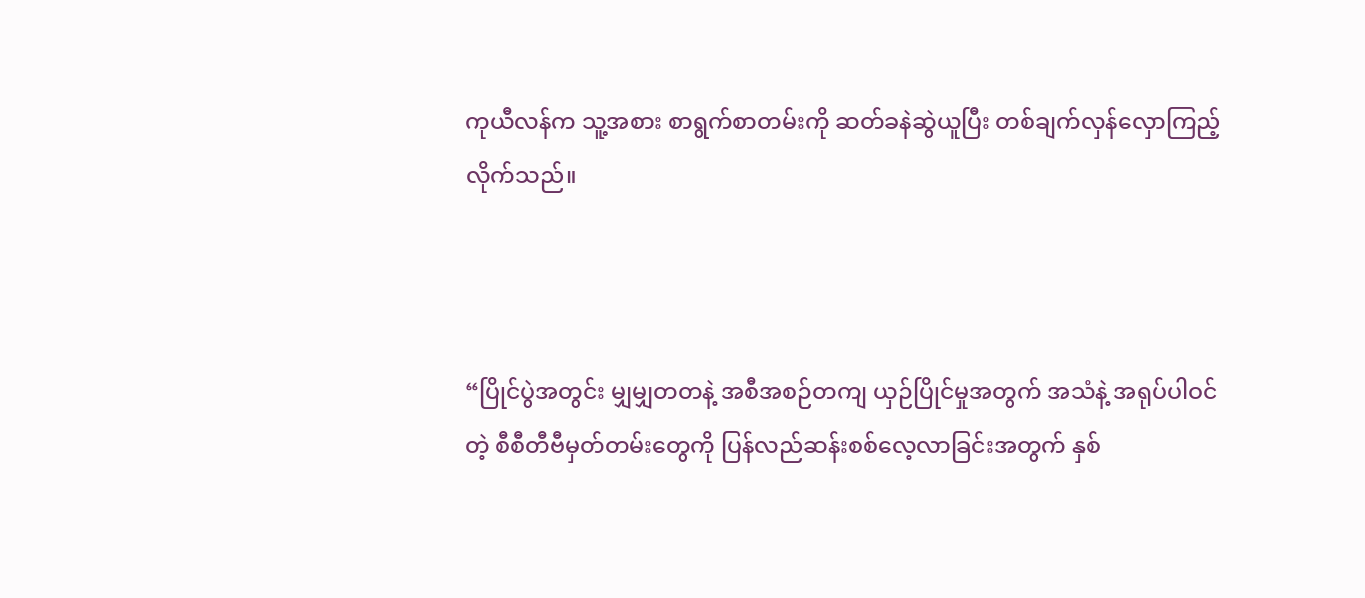ကုယီလန်က သူ့အစား စာရွက်စာတမ်းကို ဆတ်ခနဲဆွဲယူပြီး တစ်ချက်လှန်လှောကြည့်လိုက်သည်။



“ပြိုင်ပွဲအတွင်း မျှမျှတတနဲ့ အစီအစဉ်တကျ ယှဉ်ပြိုင်မှုအတွက် အသံနဲ့ အရုပ်ပါဝင်တဲ့ စီစီတီဗီမှတ်တမ်းတွေကို ပြန်လည်ဆန်းစစ်လေ့လာခြင်းအတွက် နှစ်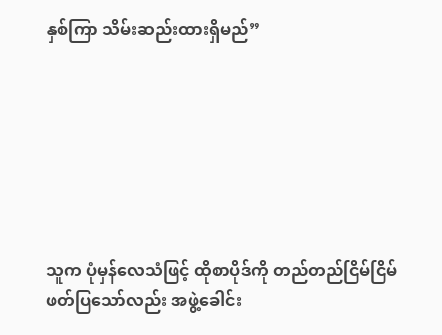နှစ်ကြာ သိမ်းဆည်းထားရှိမည်”







သူက ပုံမှန်လေသံဖြင့် ထိုစာပိုဒ်ကို တည်တည်ငြိမ်ငြိမ်ဖတ်ပြသော်လည်း အဖွဲ့ခေါင်း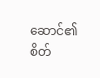ဆောင်၏ စိတ်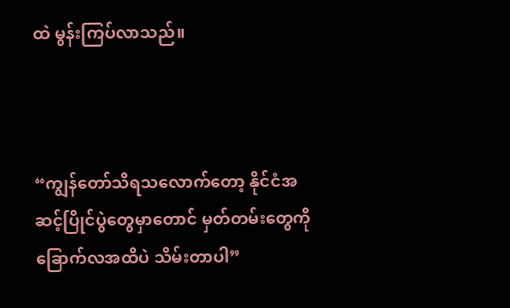ထဲ မွန်းကြပ်လာသည်။



“ကျွန်တော်သိရသလောက်တော့ နိုင်ငံအဆင့်ပြိုင်ပွဲတွေမှာတောင် မှတ်တမ်းတွေကို ခြောက်လအထိပဲ သိမ်းတာပါ”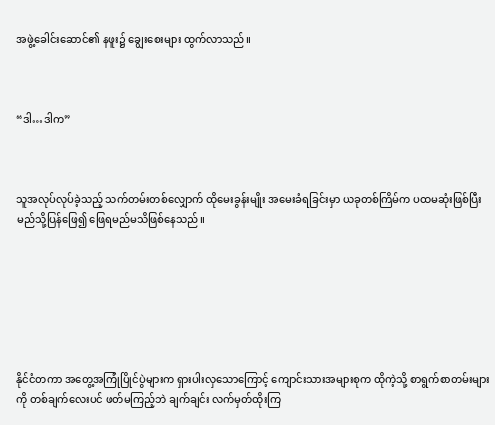အဖွဲ့ခေါင်းဆောင်၏ နဖူး၌ ချွေးစေးများ ထွက်လာသည်။



“ဒါ…ဒါက”



သူအလုပ်လုပ်ခဲ့သည့် သက်တမ်းတစ်လျှောက် ထိုမေးခွန်းမျိုး အမေးခံရခြင်းမှာ ယခုတစ်ကြိမ်က ပထမဆုံးဖြစ်ပြီး မည်သို့ပြန်ဖြေ၍ ဖြေရမည်မသိဖြစ်နေသည်။







နိုင်ငံတကာ အတွေ့အကြုံပြိုင်ပွဲများက ရှားပါးလှသောကြောင့် ကျောင်းသားအများစုက ထိုကဲ့သို့ စာရွက်စာတမ်းများကို တစ်ချက်လေးပင် ဖတ်မကြည့်ဘဲ ချက်ချင်း လက်မှတ်ထိုးကြ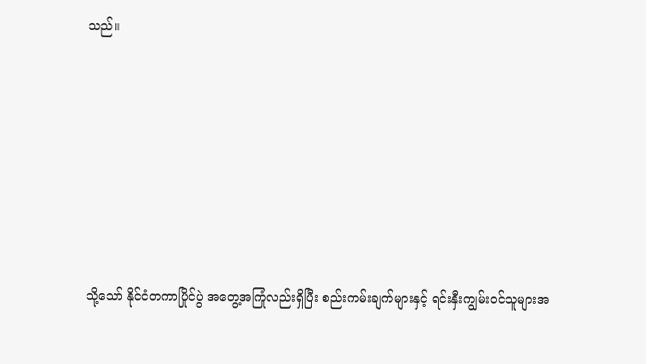သည်။







သို့သော် နိုင်ငံတကာပြိုင်ပွဲ အတွေ့အကြုံလည်းရှိပြီး စည်းကမ်းချက်များနှင့် ရင်းနှီးကျွမ်းဝင်သူများအ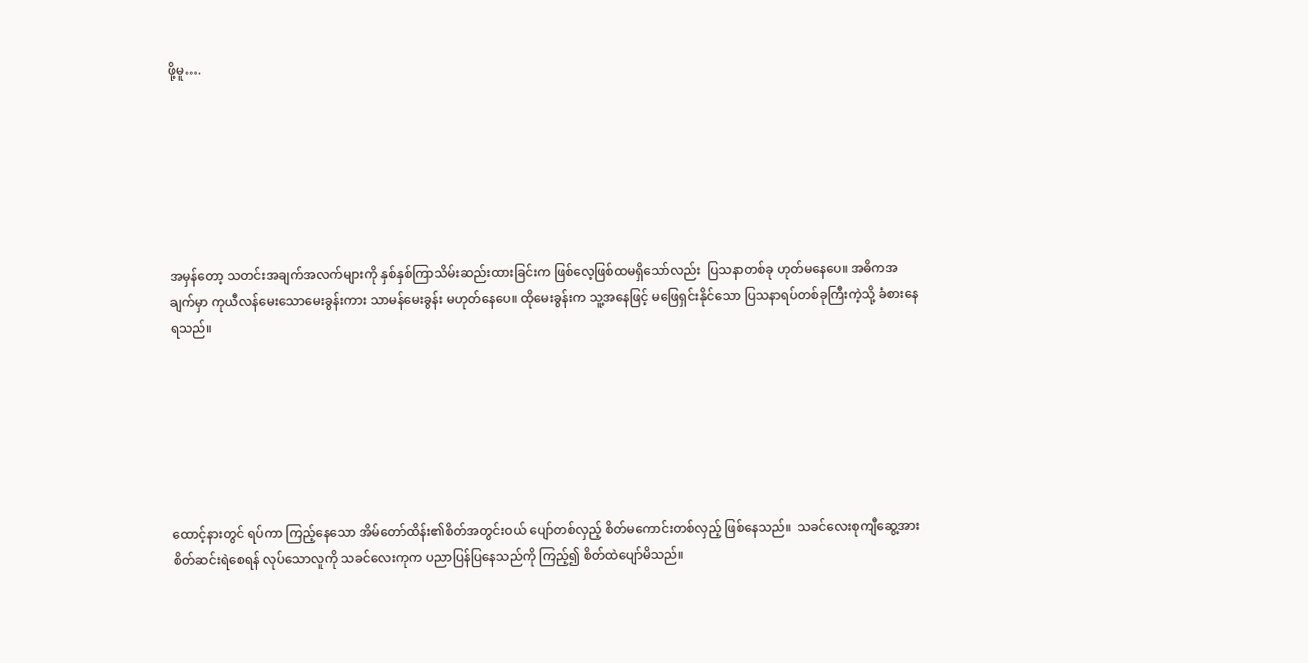ဖို့မူ….







အမှန်တော့ သတင်းအချက်အလက်များကို နှစ်နှစ်ကြာသိမ်းဆည်းထားခြင်းက ဖြစ်လေ့ဖြစ်ထမရှိသော်လည်း  ပြသနာတစ်ခု ဟုတ်မနေပေ။ အဓိကအချက်မှာ ကုယီလန်မေးသောမေးခွန်းကား သာမန်မေးခွန်း မဟုတ်နေပေ။ ထိုမေးခွန်းက သူ့အနေဖြင့် မဖြေရှင်းနိုင်သော ပြသနာရပ်တစ်ခုကြီးကဲ့သို့ ခံစားနေရသည်။







ထောင့်နားတွင် ရပ်ကာ ကြည့်နေသော အိမ်တော်ထိန်း၏စိတ်အတွင်းဝယ် ပျော်တစ်လှည့် စိတ်မကောင်းတစ်လှည့် ဖြစ်နေသည်။  သခင်လေးစုကျီဆွေ့အား စိတ်ဆင်းရဲစေရန် လုပ်သောလူကို သခင်လေးကုက ပညာပြန်ပြနေသည်ကို ကြည့်၍ စိတ်ထဲပျော်မိသည်။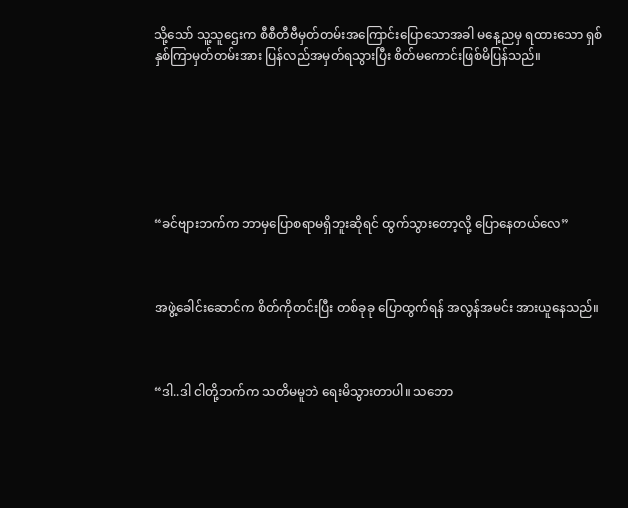သို့သော် သူ့သူဌေးက စီစီတီဗီမှတ်တမ်းအကြောင်းပြောသောအခါ မနေ့ညမှ ရထားသော ရှစ်နှစ်ကြာမှတ်တမ်းအား ပြန်လည်အမှတ်ရသွားပြီး စိတ်မကောင်းဖြစ်မိပြန်သည်။







“ခင်ဗျားဘက်က ဘာမှပြောစရာမရှိဘူးဆိုရင် ထွက်သွားတော့လို့ ပြောနေတယ်လေ”



အဖွဲ့ခေါင်းဆောင်က စိတ်ကိုတင်းပြီး တစ်ခုခု ပြောထွက်ရန် အလွန်အမင်း အားယူနေသည်။



“ဒါ..ဒါ ငါတို့ဘက်က သတိမမူဘဲ ရေးမိသွားတာပါ။ သဘော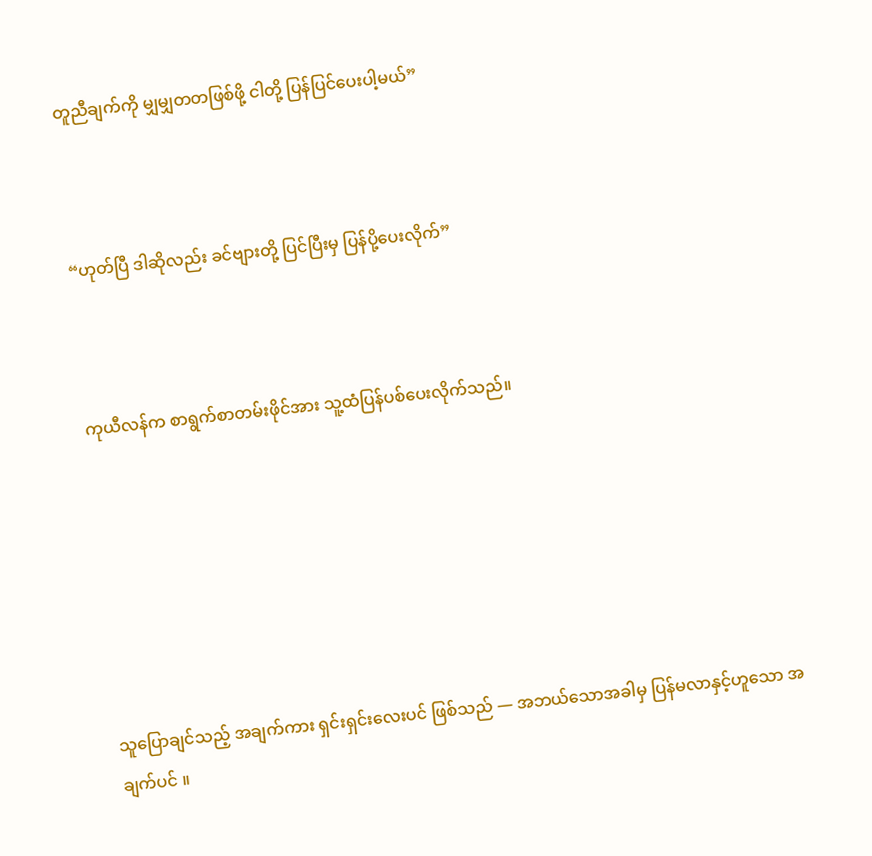တူညီချက်ကို မျှမျှတတဖြစ်ဖို့ ငါတို့ ပြန်ပြင်ပေးပါ့မယ်”



“ဟုတ်ပြီ ဒါဆိုလည်း ခင်ဗျားတို့ ပြင်ပြီးမှ ပြန်ပို့ပေးလိုက်”



ကုယီလန်က စာရွက်စာတမ်းဖိုင်အား သူ့ထံပြန်ပစ်ပေးလိုက်သည်။







သူပြောချင်သည့် အချက်ကား ရှင်းရှင်းလေးပင် ဖြစ်သည် — အဘယ်သောအခါမှ ပြန်မလာနှင့်ဟူသော အချက်ပင် ။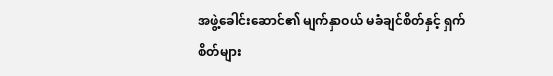အဖွဲ့ခေါင်းဆောင်၏ မျက်နှာဝယ် မခံချင်စိတ်နှင့် ရှက်စိတ်များ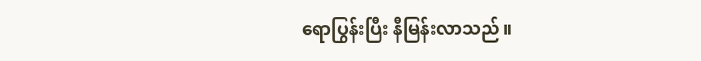ရောပြွန်းပြီး နီမြန်းလာသည်။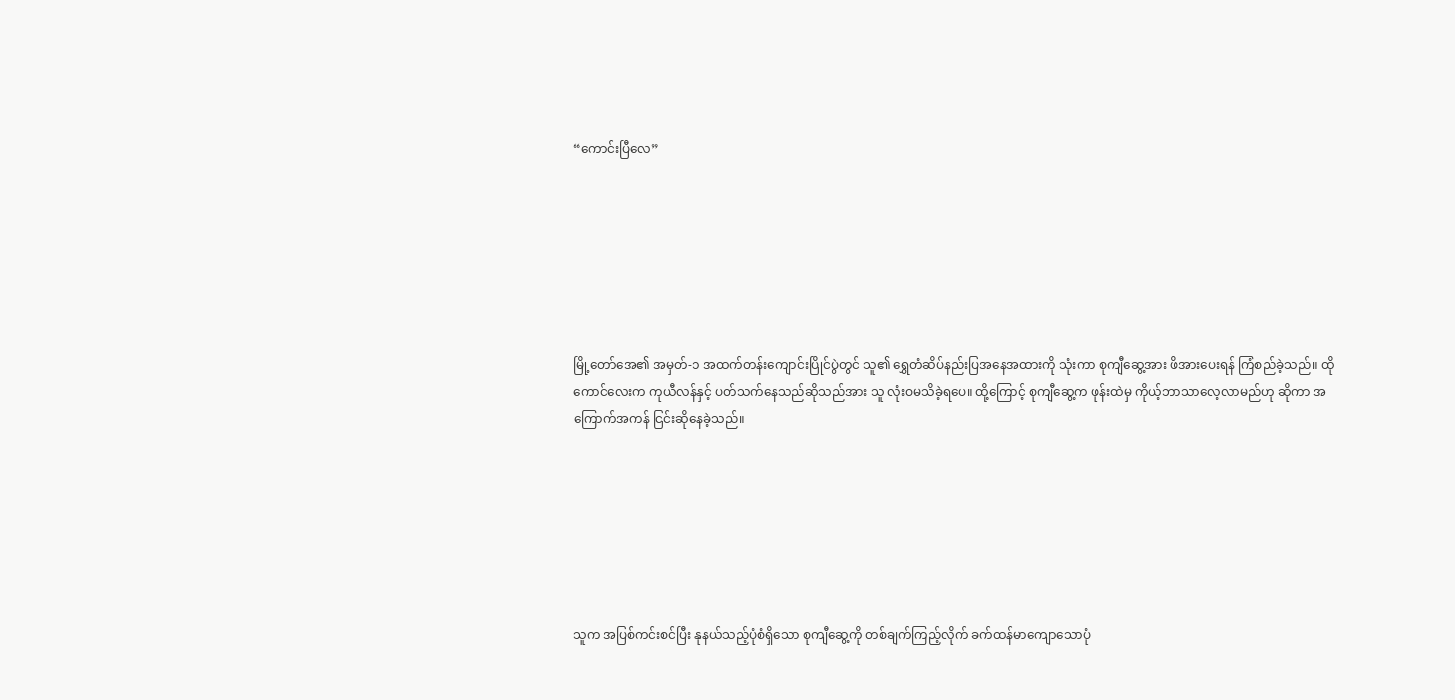“ကောင်းပြီလေ”







မြို့တော်အေ၏ အမှတ်-၁ အထက်တန်းကျောင်းပြိုင်ပွဲတွင် သူ၏ ရွှေတံဆိပ်နည်းပြအနေအထားကို သုံးကာ စုကျီဆွေ့အား ဖိအားပေးရန် ကြံစည်ခဲ့သည်။ ထိုကောင်လေးက ကုယီလန်နှင့် ပတ်သက်နေသည်ဆိုသည်အား သူ လုံးဝမသိခဲ့ရပေ။ ထို့ကြောင့် စုကျီဆွေ့က ဖုန်းထဲမှ ကိုယ့်ဘာသာလေ့လာမည်ဟု ဆိုကာ အကြောက်အကန် ငြင်းဆိုနေခဲ့သည်။







သူက အပြစ်ကင်းစင်ပြီး နုနယ်သည့်ပုံစံရှိသော စုကျီဆွေ့ကို တစ်ချက်ကြည့်လိုက် ခက်ထန်မာကျောသောပုံ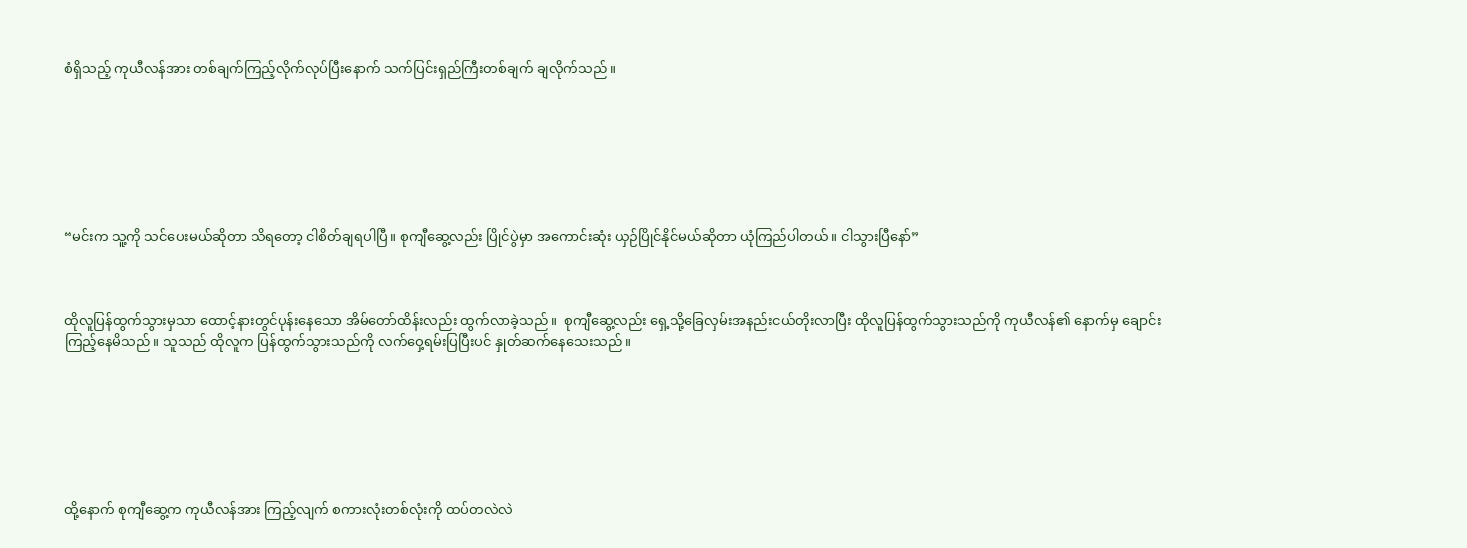စံရှိသည့် ကုယီလန်အား တစ်ချက်ကြည့်လိုက်လုပ်ပြီးနောက် သက်ပြင်းရှည်ကြီးတစ်ချက် ချလိုက်သည်။







“မင်းက သူ့ကို သင်ပေးမယ်ဆိုတာ သိရတော့ ငါစိတ်ချရပါပြီ။ စုကျီဆွေ့လည်း ပြိုင်ပွဲမှာ အကောင်းဆုံး ယှဉ်ပြိုင်နိုင်မယ်ဆိုတာ ယုံကြည်ပါတယ်။ ငါသွားပြီနော်”



ထိုလူပြန်ထွက်သွားမှသာ ထောင့်နားတွင်ပုန်းနေသော အိမ်တော်ထိန်းလည်း ထွက်လာခဲ့သည်။  စုကျီဆွေ့လည်း ရှေ့သို့ခြေလှမ်းအနည်းငယ်တိုးလာပြီး ထိုလူပြန်ထွက်သွားသည်ကို ကုယီလန်၏ နောက်မှ ချောင်းကြည့်နေမိသည်။ သူသည် ထိုလူက ပြန်ထွက်သွားသည်ကို လက်ဝှေ့ရမ်းပြပြီးပင် နှုတ်ဆက်နေသေးသည်။







ထို့နောက် စုကျီဆွေ့က ကုယီလန်အား ကြည့်လျက် စကားလုံးတစ်လုံးကို ထပ်တလဲလဲ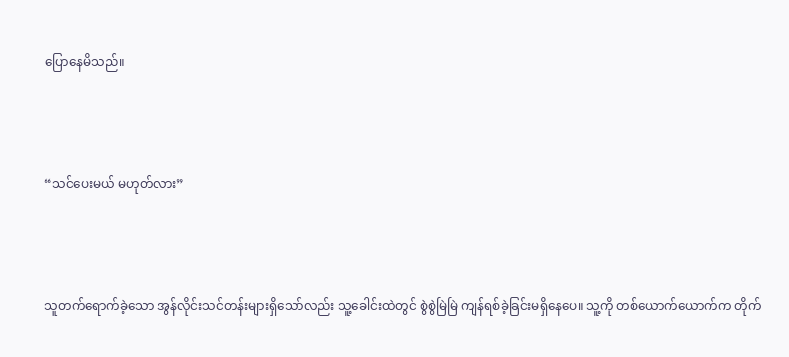ပြောနေမိသည်။



“သင်ပေးမယ် မဟုတ်လား”



သူတက်ရောက်ခဲ့သော အွန်လိုင်းသင်တန်းများရှိသော်လည်း သူ့ခေါင်းထဲတွင် စွဲစွဲမြဲမြဲ ကျန်ရစ်ခဲ့ခြင်းမရှိနေပေ။ သူ့ကို တစ်ယောက်ယောက်က တိုက်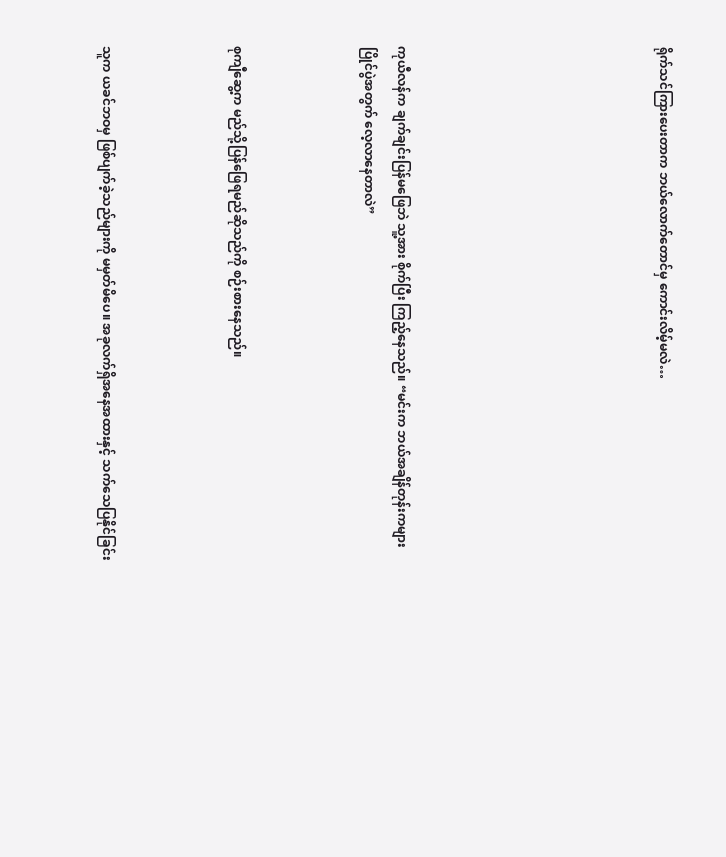ရိုက်သင်ကြားပေးတာက ဘယ်လောက်တောင်မှ ကောင်းလိမ့်မလဲ…







ကုယီလန်က ချက်ချင်းပြန်မဖြေဘဲ သူ့အား စိုက်ပြီး ကြည့်နေသည်။ “မင်းက ဘယ်အချိန်တုန်းကများ ပြိုင်ပွဲအတွက် လေ့လာနေတာလဲ”



စုကျီဆွေ့က မည်သို့ပြန်ဖြေရမည်ဆိုသည်ကို စဉ်းစားနေသည်။



သူက ယခင်ဘဝမှ ဖြစ်ပျက်ခဲ့သည်များကို မမှတ်မိပေ။ အခုလက်ရှိအနေအထားနှင့် သက်သေပြနိုင်ခြင်း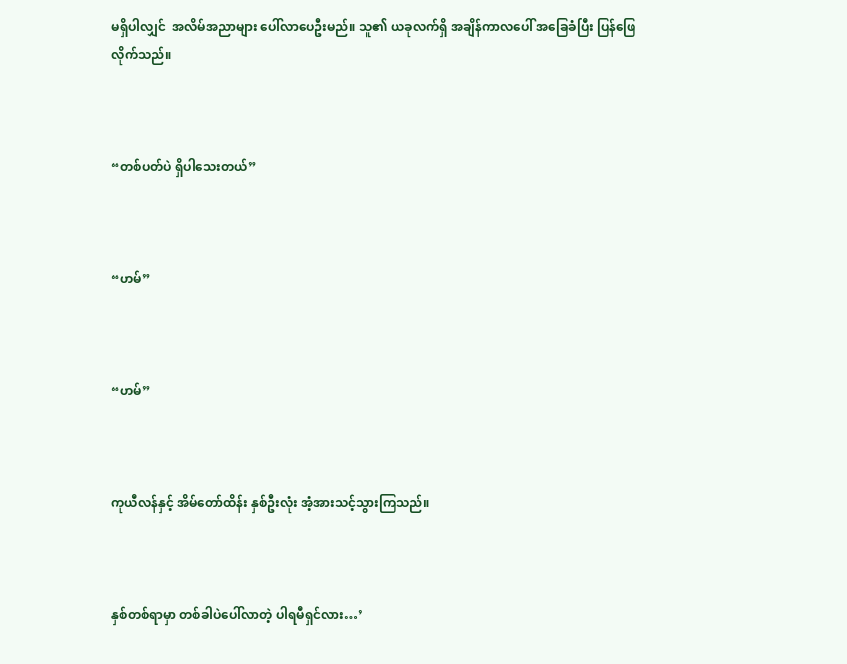မရှိပါလျှင်  အလိမ်အညာများ ပေါ်လာပေဦးမည်။ သူ၏ ယခုလက်ရှိ အချိန်ကာလပေါ် အခြေခံပြီး ပြန်ဖြေလိုက်သည်။



“တစ်ပတ်ပဲ ရှိပါသေးတယ်”



“ဟမ်”



“ဟမ်”



ကုယီလန်နှင့် အိမ်တော်ထိန်း နှစ်ဦးလုံး အံ့အားသင့်သွားကြသည်။



နှစ်တစ်ရာမှာ တစ်ခါပဲပေါ်လာတဲ့ ပါရမီရှင်လား…’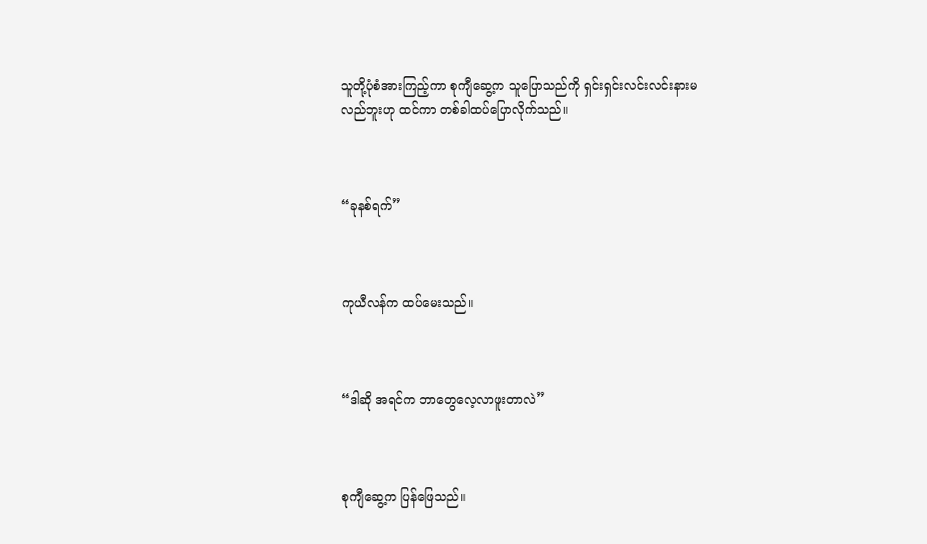သူတို့ပုံစံအားကြည့်ကာ စုကျီဆွေ့က သူပြောသည်ကို ရှင်းရှင်းလင်းလင်းနားမလည်ဘူးဟု ထင်ကာ တစ်ခါထပ်ပြောလိုက်သည်။



“ခုနစ်ရက်”



ကုယီလန်က ထပ်မေးသည်။



“ဒါဆို အရင်က ဘာတွေလေ့လာဖူးတာလဲ”



စုကျီဆွေ့က ပြန်ဖြေသည်။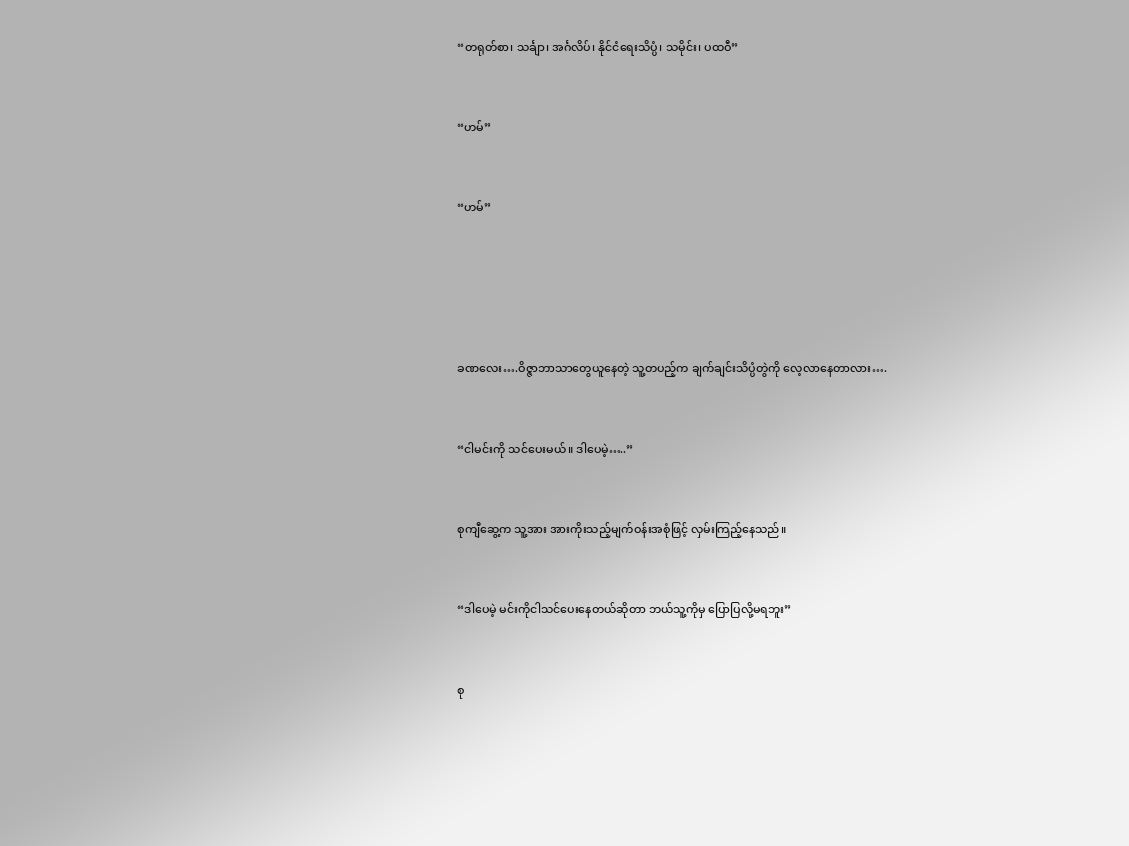“တရုတ်စာ၊ သင်္ချာ၊ အင်္ဂလိပ်၊ နိုင်ငံရေးသိပ္ပံ၊ သမိုင်း၊ ပထဝီ”



“ဟမ်”



“ဟမ်”







ခဏလေး….ဝိဇ္ဇာဘာသာတွေယူနေတဲ့ သူ့တပည့်က ချက်ချင်းသိပ္ပံတွဲကို လေ့လာနေတာလား….



“ငါမင်းကို သင်ပေးမယ်။ ဒါပေမဲ့…..”



စုကျီဆွေ့က သူ့အား အားကိုးသည့်မျက်ဝန်းအစုံဖြင့် လှမ်းကြည့်နေသည်။



“ဒါပေမဲ့ မင်းကိုငါသင်ပေးနေတယ်ဆိုတာ ဘယ်သူ့ကိုမှ ပြောပြလို့မရဘူး”



စု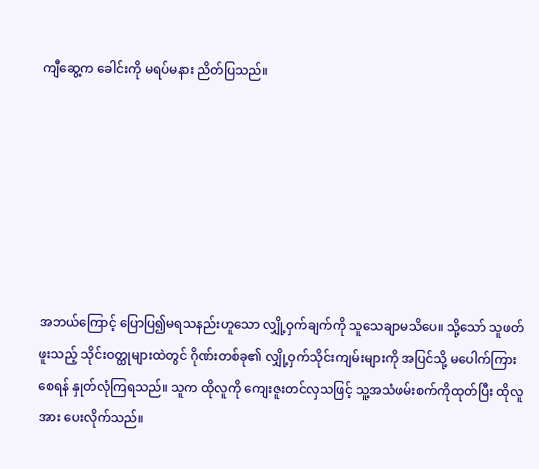ကျီဆွေ့က ခေါင်းကို မရပ်မနား ညိတ်ပြသည်။







အဘယ်ကြောင့် ပြောပြ၍မရသနည်းဟူသော လျှို့ဝှက်ချက်ကို သူသေချာမသိပေ။ သို့သော် သူဖတ်ဖူးသည့် သိုင်းဝတ္ထုများထဲတွင် ဂိုဏ်းတစ်ခု၏ လျှို့ဝှက်သိုင်းကျမ်းများကို အပြင်သို့ မပေါက်ကြားစေရန် နှုတ်လုံကြရသည်။ သူက ထိုလူကို ကျေးဇူးတင်လှသဖြင့် သူ့အသံဖမ်းစက်ကိုထုတ်ပြီး ထိုလူအား ပေးလိုက်သည်။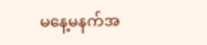မနေ့မနက်အ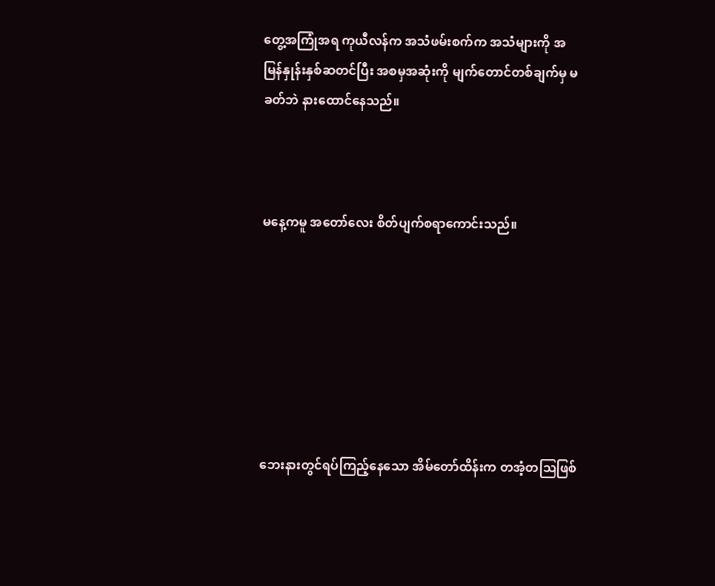တွေ့အကြုံအရ ကုယီလန်က အသံဖမ်းစက်က အသံများကို အမြန်နှုန်းနှစ်ဆတင်ပြီး အစမှအဆုံးကို မျက်တောင်တစ်ချက်မှ မခတ်ဘဲ နားထောင်နေသည်။



မနေ့ကမူ အတော်လေး စိတ်ပျက်စရာကောင်းသည်။







ဘေးနားတွင်ရပ်ကြည့်နေသော အိမ်တော်ထိန်းက တအံ့တဩဖြစ်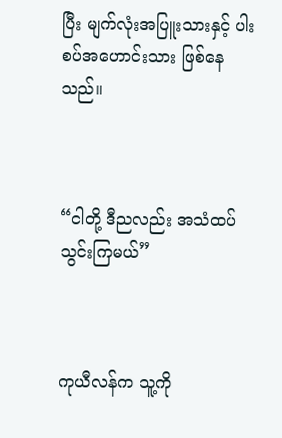ပြီး မျက်လုံးအပြူးသားနှင့် ပါးစပ်အဟောင်းသား ဖြစ်နေသည်။



“ငါတို့ ဒီညလည်း အသံထပ်သွင်းကြမယ်”



ကုယီလန်က သူ့ကို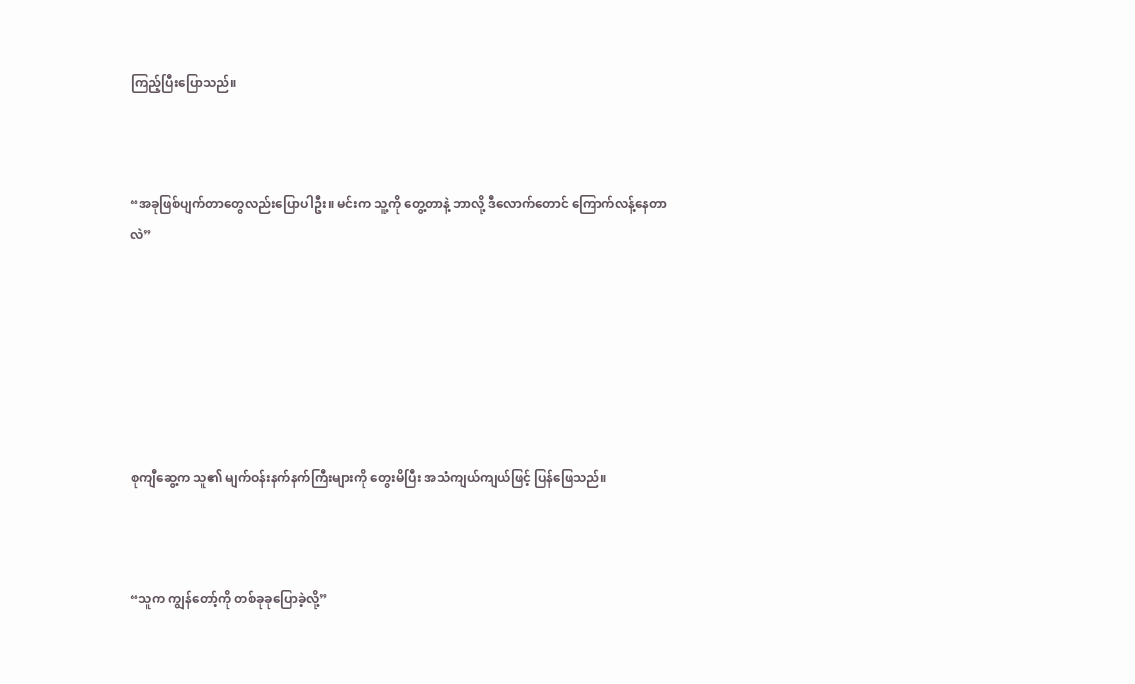ကြည့်ပြီးပြောသည်။



“အခုဖြစ်ပျက်တာတွေလည်းပြောပါဦး။ မင်းက သူ့ကို တွေ့တာနဲ့ ဘာလို့ ဒီလောက်တောင် ကြောက်လန့်နေတာလဲ”







စုကျီဆွေ့က သူ၏ မျက်ဝန်းနက်နက်ကြီးများကို တွေးမိပြီး အသံကျယ်ကျယ်ဖြင့် ပြန်ဖြေသည်။



“သူက ကျွန်တော့်ကို တစ်ခုခုပြောခဲ့လို့”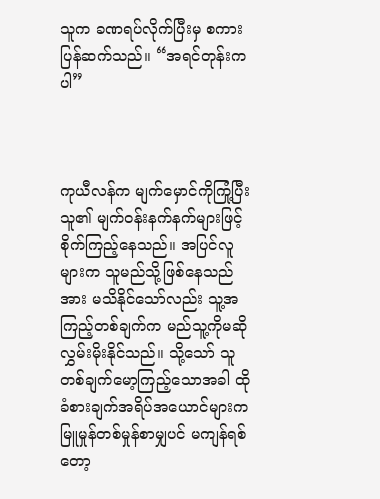သူက ခဏရပ်လိုက်ပြီးမှ စကားပြန်ဆက်သည်။ “အရင်တုန်းကပါ”



ကုယီလန်က မျက်မှောင်ကိုကြုံ့ပြီး သူ၏ မျက်ဝန်းနက်နက်များဖြင့် စိုက်ကြည့်နေသည်။ အပြင်လူများက သူမည်သို့ဖြစ်နေသည်အား မသိနိုင်သော်လည်း သူ့အကြည့်တစ်ချက်က မည်သူ့ကိုမဆို လွှမ်းမိုးနိုင်သည်။ သို့သော် သူတစ်ချက်မော့ကြည့်သောအခါ ထိုခံစားချက်အရိပ်အယောင်များက မြူမှုန်တစ်မှုန်စာမျှပင် မကျန်ရစ်တော့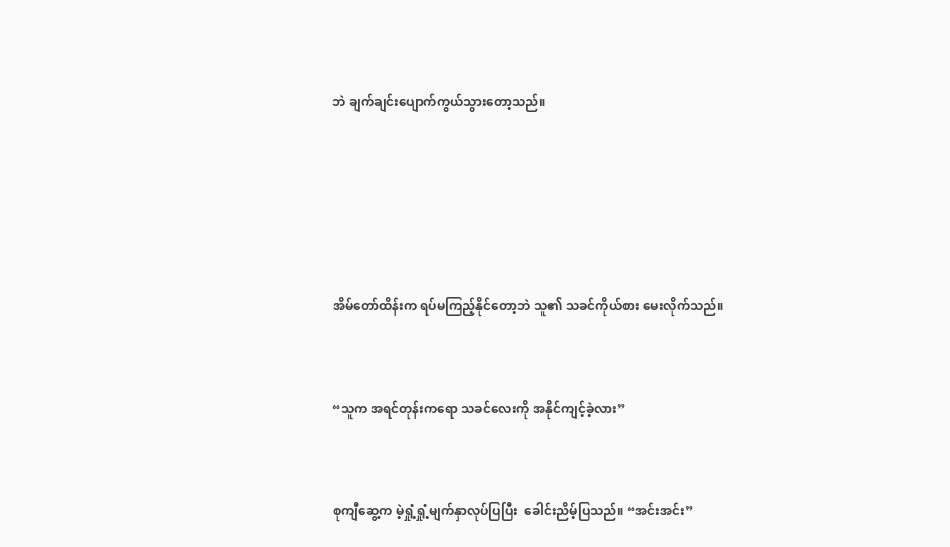ဘဲ ချက်ချင်းပျောက်ကွယ်သွားတော့သည်။







အိမ်တော်ထိန်းက ရပ်မကြည့်နိုင်တော့ဘဲ သူ၏ သခင်ကိုယ်စား မေးလိုက်သည်။



“သူက အရင်တုန်းကရော သခင်လေးကို အနိုင်ကျင့်ခဲ့လား”



စုကျီဆွေ့က မဲ့ရှုံ့ရှုံ့မျက်နှာလုပ်ပြပြီး  ခေါင်းညိမ့်ပြသည်။ “အင်းအင်း”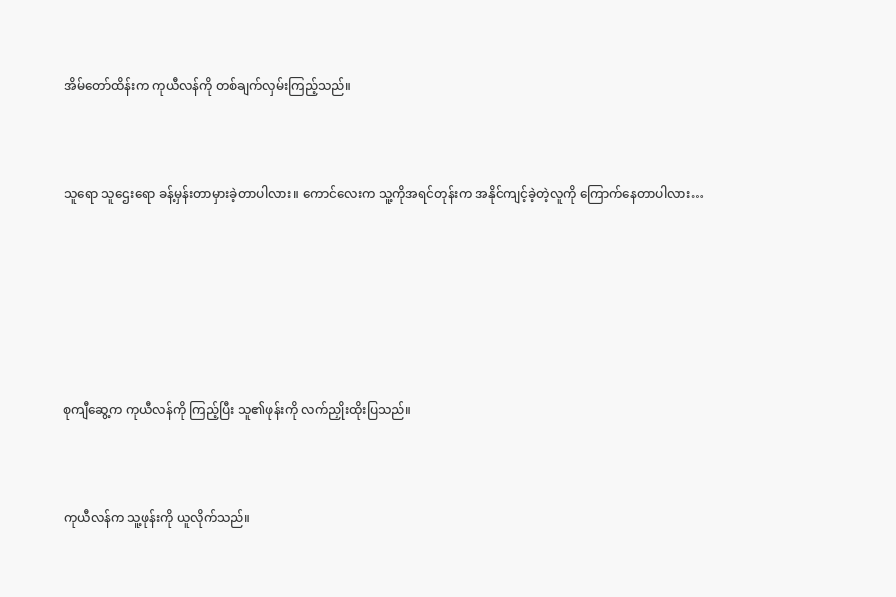အိမ်တော်ထိန်းက ကုယီလန်ကို တစ်ချက်လှမ်းကြည့်သည်။



သူရော သူဌေးရော ခန့်မှန်းတာမှားခဲ့တာပါလား။ ကောင်လေးက သူ့ကိုအရင်တုန်းက အနိုင်ကျင့်ခဲ့တဲ့လူကို ကြောက်နေတာပါလား…







စုကျီဆွေ့က ကုယီလန်ကို ကြည့်ပြီး သူ၏ဖုန်းကို လက်ညှိုးထိုးပြသည်။



ကုယီလန်က သူ့ဖုန်းကို ယူလိုက်သည်။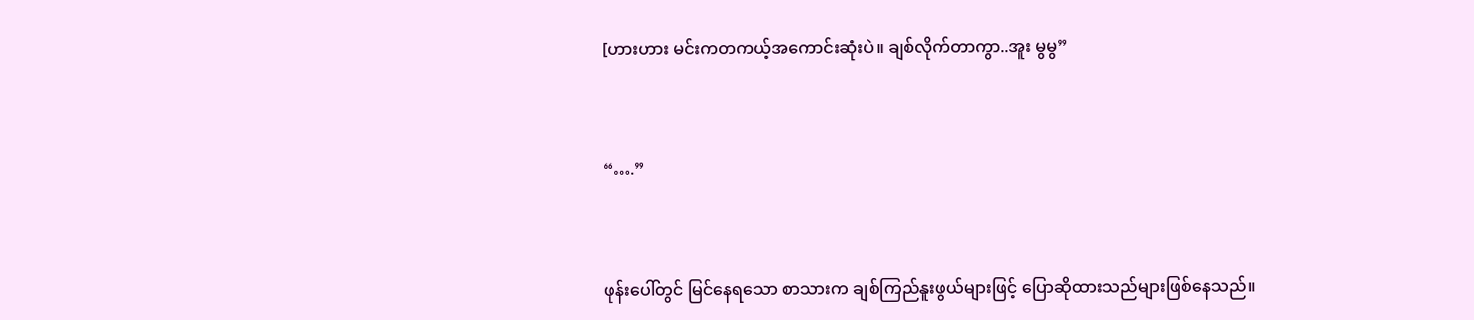[ဟားဟား မင်းကတကယ့်အကောင်းဆုံးပဲ။ ချစ်လိုက်တာကွာ..အူး မွမွ”



“….”



ဖုန်းပေါ်တွင် မြင်နေရသော စာသားက ချစ်ကြည်နူးဖွယ်များဖြင့် ပြောဆိုထားသည်များဖြစ်နေသည်။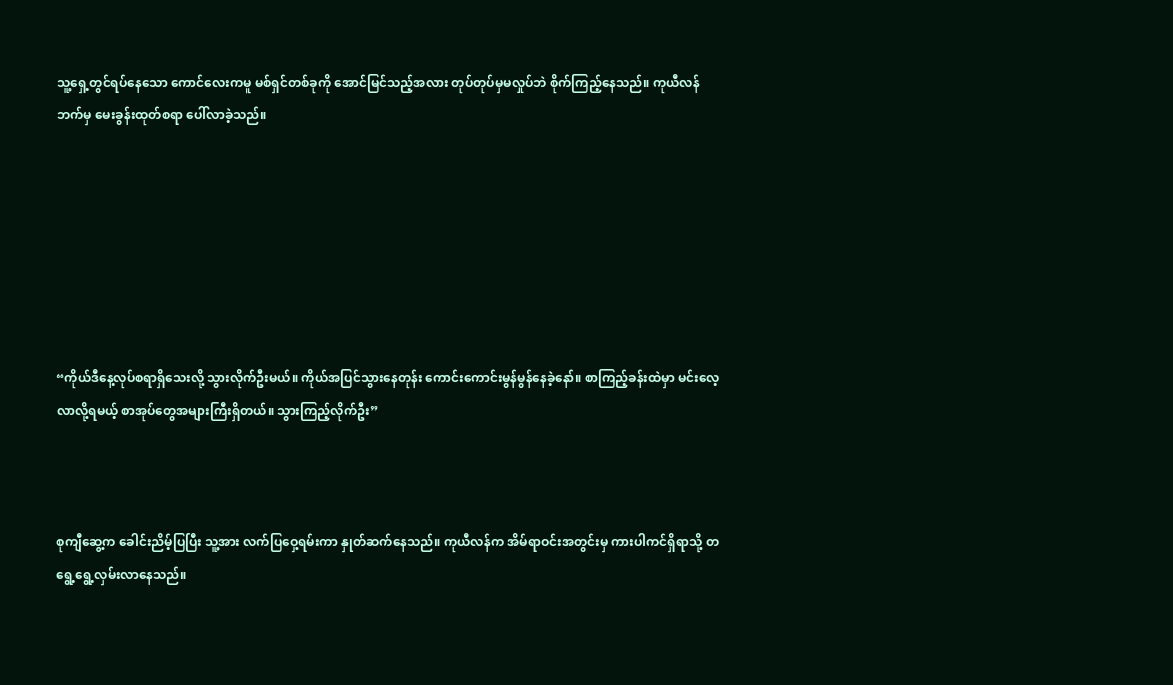သူ့ရှေ့တွင်ရပ်နေသော ကောင်လေးကမူ မစ်ရှင်တစ်ခုကို အောင်မြင်သည့်အလား တုပ်တုပ်မှမလှုပ်ဘဲ စိုက်ကြည့်နေသည်။ ကုယီလန်ဘက်မှ မေးခွန်းထုတ်စရာ ပေါ်လာခဲ့သည်။







“ကိုယ်ဒီနေ့လုပ်စရာရှိသေးလို့ သွားလိုက်ဦးမယ်။ ကိုယ်အပြင်သွားနေတုန်း ကောင်းကောင်းမွန်မွန်နေခဲ့နော်။ စာကြည့်ခန်းထဲမှာ မင်းလေ့လာလို့ရမယ့် စာအုပ်တွေအများကြီးရှိတယ်။ သွားကြည့်လိုက်ဦး”



စုကျီဆွေ့က ခေါင်းညိမ့်ပြပြီး သူ့အား လက်ပြဝှေ့ရမ်းကာ နှုတ်ဆက်နေသည်။ ကုယီလန်က အိမ်ရာဝင်းအတွင်းမှ ကားပါကင်ရှိရာသို့ တရွေ့ရွေ့လှမ်းလာနေသည်။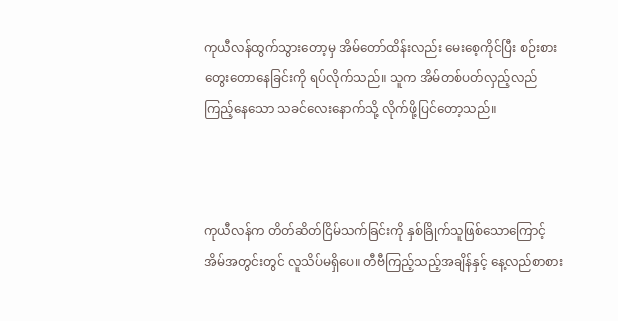ကုယီလန်ထွက်သွားတော့မှ အိမ်တော်ထိန်းလည်း မေးစေ့ကိုင်ပြီး စဉ်းစားတွေးတောနေခြင်းကို ရပ်လိုက်သည်။ သူက အိမ်တစ်ပတ်လှည့်လည်ကြည့်နေသော သခင်လေးနောက်သို့ လိုက်ဖို့ပြင်တော့သည်။



ကုယီလန်က တိတ်ဆိတ်ငြိမ်သက်ခြင်းကို နှစ်ခြိုက်သူဖြစ်သောကြောင့် အိမ်အတွင်းတွင် လူသိပ်မရှိပေ။ တီဗီကြည့်သည့်အချိန်နှင့် နေ့လည်စာစား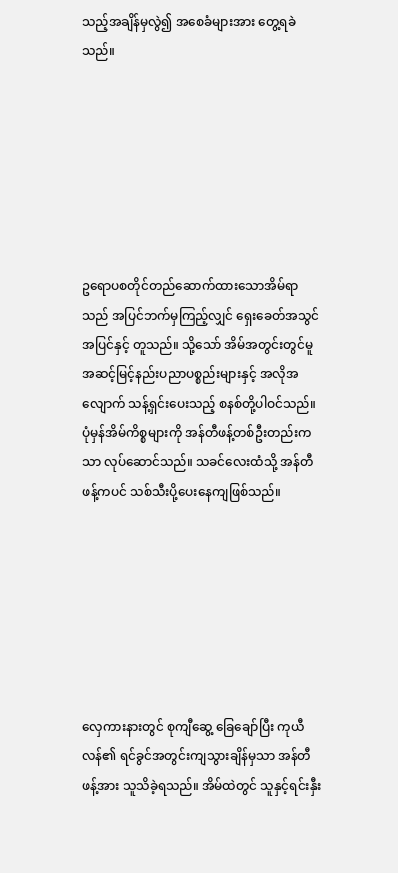သည့်အချိန်မှလွဲ၍ အစေခံများအား တွေ့ရခဲသည်။







ဥရောပစတိုင်တည်ဆောက်ထားသောအိမ်ရာသည် အပြင်ဘက်မှကြည့်လျှင် ရှေးခေတ်အသွင်အပြင်နှင့် တူသည်။ သို့သော် အိမ်အတွင်းတွင်မူ အဆင့်မြင့်နည်းပညာပစ္စည်းများနှင့် အလိုအလျောက် သန့်ရှင်းပေးသည့် စနစ်တို့ပါဝင်သည်။ ပုံမှန်အိမ်ကိစ္စများကို အန်တီဖန့်တစ်ဦးတည်းကသာ လုပ်ဆောင်သည်။ သခင်လေးထံသို့ အန်တီဖန့်ကပင် သစ်သီးပို့ပေးနေကျဖြစ်သည်။







လှေကားနားတွင် စုကျီဆွေ့ ခြေချော်ပြီး ကုယီလန်၏ ရင်ခွင်အတွင်းကျသွားချိန်မှသာ အန်တီဖန့်အား သူသိခဲ့ရသည်။ အိမ်ထဲတွင် သူနှင့်ရင်းနှီး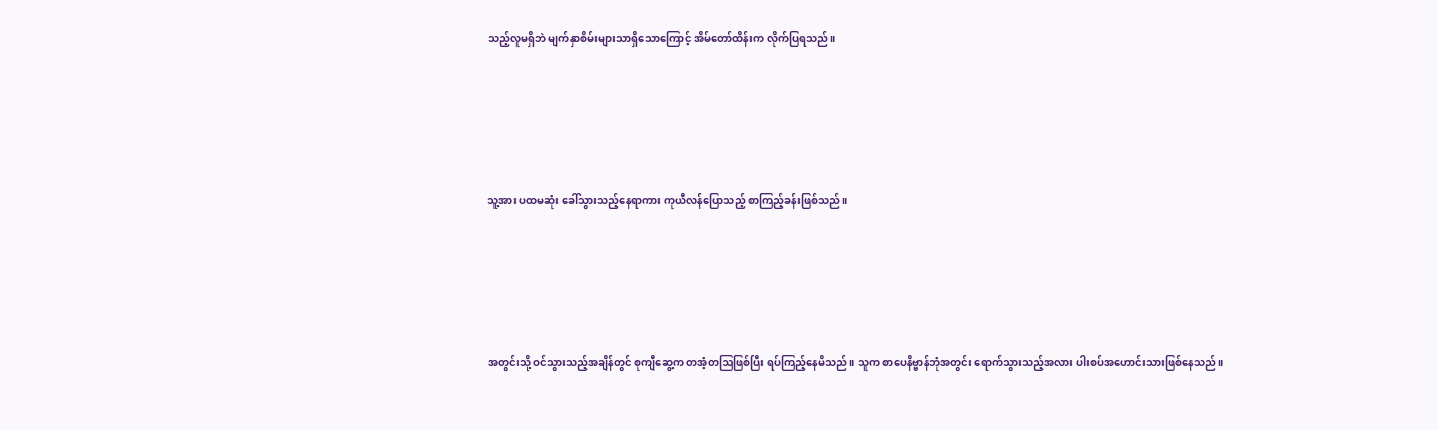သည့်လူမရှိဘဲ မျက်နှာစိမ်းများသာရှိသောကြောင့် အိမ်တော်ထိန်းက လိုက်ပြရသည်။





သူ့အား ပထမဆုံး ခေါ်သွားသည့်နေရာကား ကုယီလန်ပြောသည့် စာကြည့်ခန်းဖြစ်သည်။





အတွင်းသို့ ဝင်သွားသည့်အချိန်တွင် စုကျီဆွေ့က တအံ့တဩဖြစ်ပြီး ရပ်ကြည့်နေမိသည်။ သူက စာပေနိဗ္ဗာန်ဘုံအတွင်း ရောက်သွားသည့်အလား ပါးစပ်အဟောင်းသားဖြစ်နေသည်။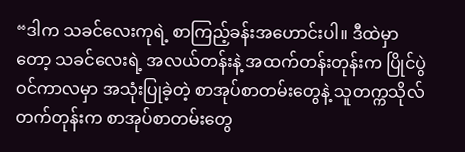“ဒါက သခင်လေးကုရဲ့ စာကြည့်ခန်းအဟောင်းပါ။ ဒီထဲမှာတော့ သခင်လေးရဲ့ အလယ်တန်းနဲ့ အထက်တန်းတုန်းက ပြိုင်ပွဲဝင်ကာလမှာ အသုံးပြုခဲ့တဲ့ စာအုပ်စာတမ်းတွေနဲ့ သူတက္ကသိုလ်တက်တုန်းက စာအုပ်စာတမ်းတွေ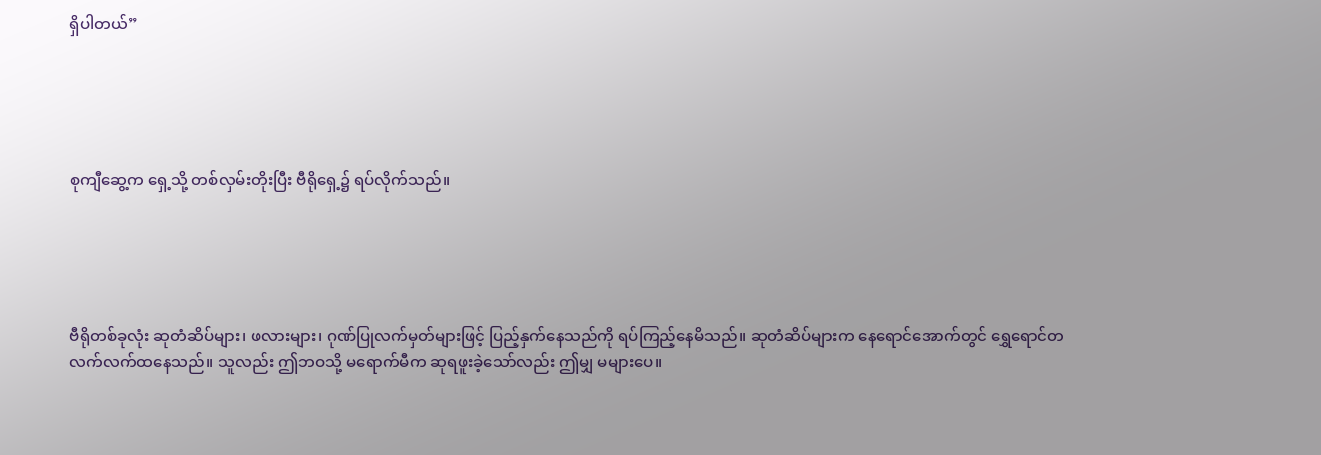ရှိပါတယ်”





စုကျီဆွေ့က ရှေ့သို့ တစ်လှမ်းတိုးပြီး ဗီရိုရှေ့၌ ရပ်လိုက်သည်။





ဗီရိုတစ်ခုလုံး ဆုတံဆိပ်များ၊ ဖလားများ၊ ဂုဏ်ပြုလက်မှတ်များဖြင့် ပြည့်နှက်နေသည်ကို ရပ်ကြည့်နေမိသည်။ ဆုတံဆိပ်များက နေရောင်အောက်တွင် ရွှေရောင်တလက်လက်ထနေသည်။ သူလည်း ဤဘဝသို့ မရောက်မီက ဆုရဖူးခဲ့သော်လည်း ဤမျှ မများပေ။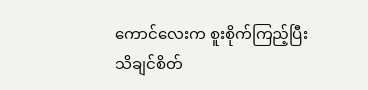ကောင်လေးက စူးစိုက်ကြည့်ပြီး သိချင်စိတ်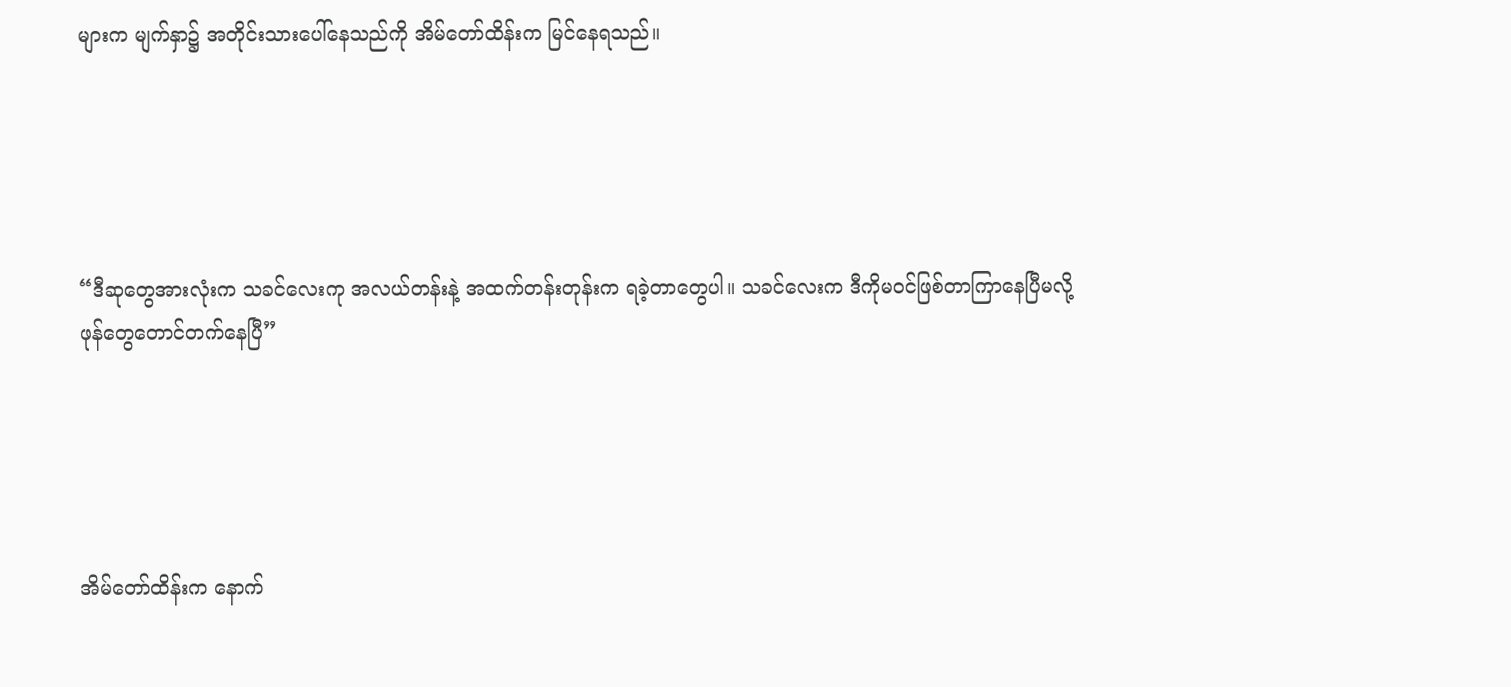များက မျက်နှာ၌ အတိုင်းသားပေါ်နေသည်ကို အိမ်တော်ထိန်းက မြင်နေရသည်။





“ဒီဆုတွေအားလုံးက သခင်လေးကု အလယ်တန်းနဲ့ အထက်တန်းတုန်းက ရခဲ့တာတွေပါ။ သခင်လေးက ဒီကိုမဝင်ဖြစ်တာကြာနေပြီမလို့ ဖုန်တွေတောင်တက်နေပြီ”





အိမ်တော်ထိန်းက နောက်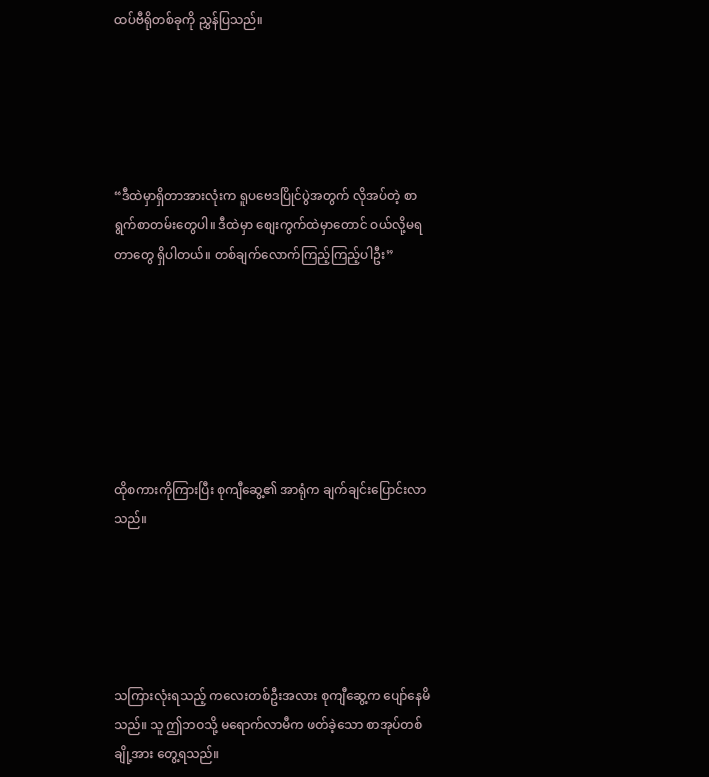ထပ်ဗီရိုတစ်ခုကို ညွှန်ပြသည်။





“ဒီထဲမှာရှိတာအားလုံးက ရူပဗေဒပြိုင်ပွဲအတွက် လိုအပ်တဲ့ စာရွက်စာတမ်းတွေပါ။ ဒီထဲမှာ စျေးကွက်ထဲမှာတောင် ဝယ်လို့မရတာတွေ ရှိပါတယ်။ တစ်ချက်လောက်ကြည့်ကြည့်ပါဦး”







ထိုစကားကိုကြားပြီး စုကျီဆွေ့၏ အာရုံက ချက်ချင်းပြောင်းလာသည်။





သကြားလုံးရသည့် ကလေးတစ်ဦးအလား စုကျီဆွေ့က ပျော်နေမိသည်။ သူ ဤဘဝသို့ မရောက်လာမီက ဖတ်ခဲ့သော စာအုပ်တစ်ချို့အား တွေ့ရသည်။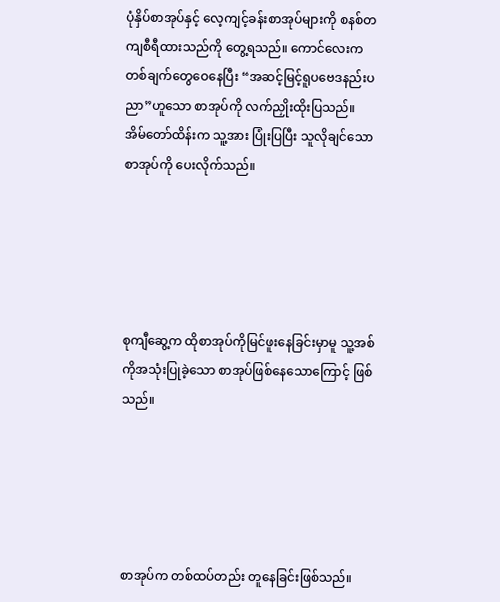ပုံနှိပ်စာအုပ်နှင့် လေ့ကျင့်ခန်းစာအုပ်များကို စနစ်တကျစီရီထားသည်ကို တွေ့ရသည်။ ကောင်လေးက တစ်ချက်တွေဝေနေပြီး “အဆင့်မြင့်ရူပဗေဒနည်းပညာ”ဟူသော စာအုပ်ကို လက်ညှိုးထိုးပြသည်။ အိမ်တော်ထိန်းက သူ့အား ပြုံးပြပြီး သူလိုချင်သောစာအုပ်ကို ပေးလိုက်သည်။





စုကျီဆွေ့က ထိုစာအုပ်ကိုမြင်ဖူးနေခြင်းမှာမူ သူ့အစ်ကိုအသုံးပြုခဲ့သော စာအုပ်ဖြစ်နေသောကြောင့် ဖြစ်သည်။





စာအုပ်က တစ်ထပ်တည်း တူနေခြင်းဖြစ်သည်။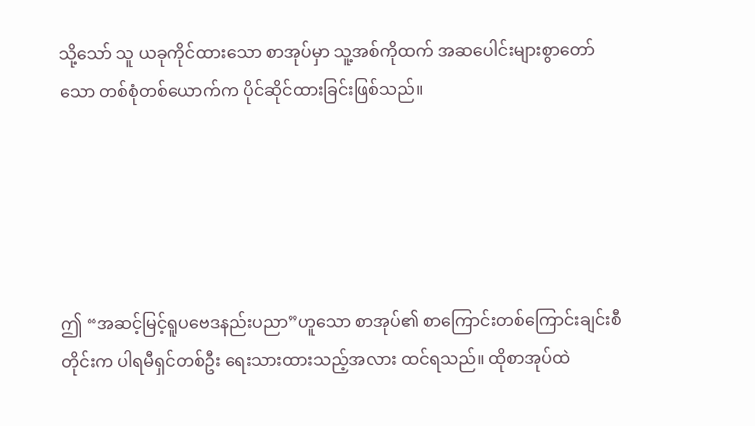သို့သော် သူ ယခုကိုင်ထားသော စာအုပ်မှာ သူ့အစ်ကိုထက် အဆပေါင်းများစွာတော်သော တစ်စုံတစ်ယောက်က ပိုင်ဆိုင်ထားခြင်းဖြစ်သည်။





ဤ “အဆင့်မြင့်ရူပဗေဒနည်းပညာ”ဟူသော စာအုပ်၏ စာကြောင်းတစ်ကြောင်းချင်းစီတိုင်းက ပါရမီရှင်တစ်ဦး ရေးသားထားသည့်အလား ထင်ရသည်။ ထိုစာအုပ်ထဲ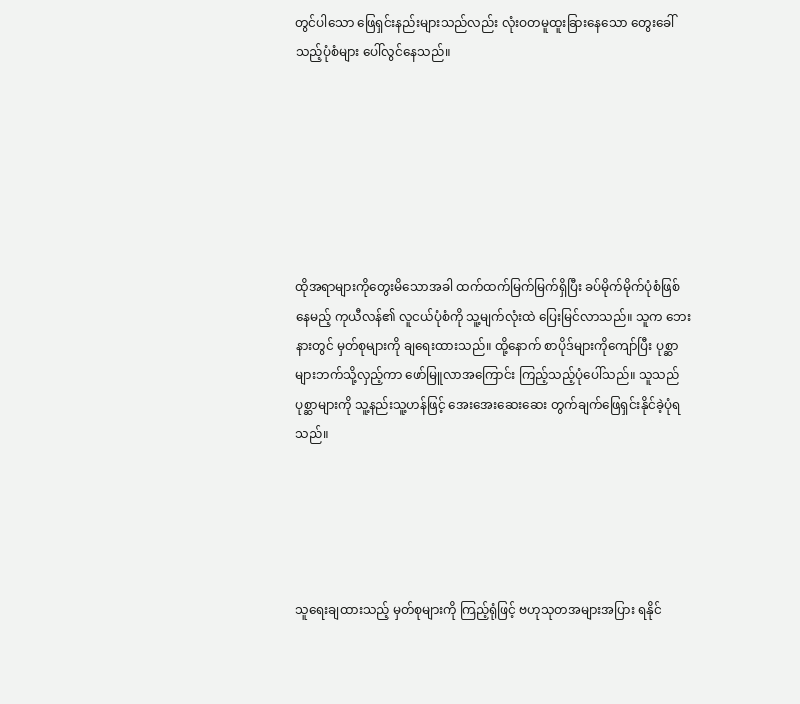တွင်ပါသော ဖြေရှင်းနည်းများသည်လည်း လုံးဝတမူထူးခြားနေသော တွေးခေါ်သည့်ပုံစံများ ပေါ်လွင်နေသည်။







ထိုအရာများကိုတွေးမိသောအခါ ထက်ထက်မြက်မြက်ရှိပြီး ခပ်မိုက်မိုက်ပုံစံဖြစ်နေမည့် ကုယီလန်၏ လူငယ်ပုံစံကို သူ့မျက်လုံးထဲ ပြေးမြင်လာသည်။ သူက ဘေးနားတွင် မှတ်စုများကို ချရေးထားသည်။ ထို့နောက် စာပိုဒ်များကိုကျော်ပြီး ပုစ္ဆာများဘက်သို့လှည့်ကာ ဖော်မြူလာအကြောင်း ကြည့်သည့်ပုံပေါ်သည်။ သူသည် ပုစ္ဆာများကို သူ့နည်းသူ့ဟန်ဖြင့် အေးအေးဆေးဆေး တွက်ချက်ဖြေရှင်းနိုင်ခဲ့ပုံရသည်။





သူရေးချထားသည့် မှတ်စုများကို ကြည့်ရုံဖြင့် ဗဟုသုတအများအပြား ရနိုင်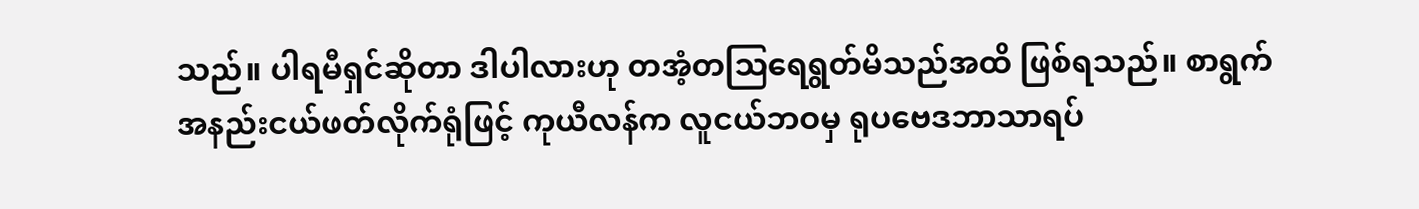သည်။ ပါရမီရှင်ဆိုတာ ဒါပါလားဟု တအံ့တဩရေရွတ်မိသည်အထိ ဖြစ်ရသည်။ စာရွက်အနည်းငယ်ဖတ်လိုက်ရုံဖြင့် ကုယီလန်က လူငယ်ဘဝမှ ရုပဗေဒဘာသာရပ်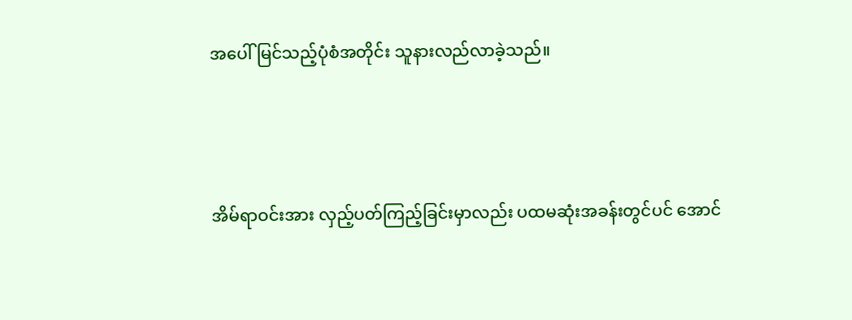အပေါ် မြင်သည့်ပုံစံအတိုင်း သူနားလည်လာခဲ့သည်။





အိမ်ရာဝင်းအား လှည့်ပတ်ကြည့်ခြင်းမှာလည်း ပထမဆုံးအခန်းတွင်ပင် အောင်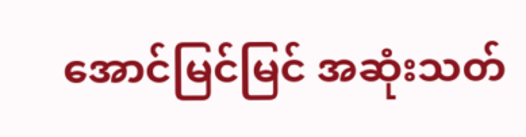အောင်မြင်မြင် အဆုံးသတ်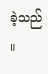ခဲ့သည် ။